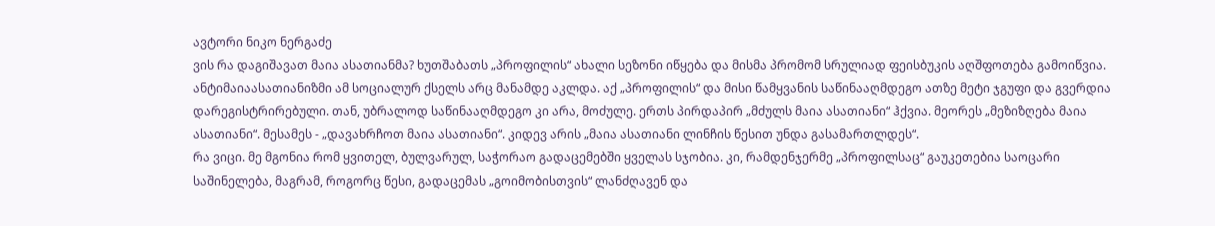ავტორი ნიკო ნერგაძე
ვის რა დაგიშავათ მაია ასათიანმა? ხუთშაბათს „პროფილის“ ახალი სეზონი იწყება და მისმა პრომომ სრულიად ფეისბუკის აღშფოთება გამოიწვია. ანტიმაიაასათიანიზმი ამ სოციალურ ქსელს არც მანამდე აკლდა. აქ „პროფილის“ და მისი წამყვანის საწინააღმდეგო ათზე მეტი ჯგუფი და გვერდია დარეგისტრირებული. თან, უბრალოდ საწინააღმდეგო კი არა, მოძულე. ერთს პირდაპირ „მძულს მაია ასათიანი“ ჰქვია. მეორეს „მეზიზღება მაია ასათიანი“. მესამეს - „დავახრჩოთ მაია ასათიანი“. კიდევ არის „მაია ასათიანი ლინჩის წესით უნდა გასამართლდეს“.
რა ვიცი. მე მგონია რომ ყვითელ, ბულვარულ, საჭორაო გადაცემებში ყველას სჯობია. კი, რამდენჯერმე „პროფილსაც“ გაუკეთებია საოცარი საშინელება, მაგრამ, როგორც წესი, გადაცემას „გოიმობისთვის“ ლანძღავენ და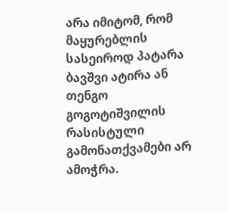არა იმიტომ, რომ მაყურებლის სასეიროდ პატარა ბავშვი ატირა ან თენგო გოგოტიშვილის რასისტული გამონათქვამები არ ამოჭრა.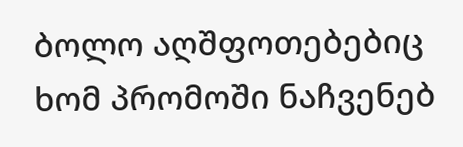ბოლო აღშფოთებებიც ხომ პრომოში ნაჩვენებ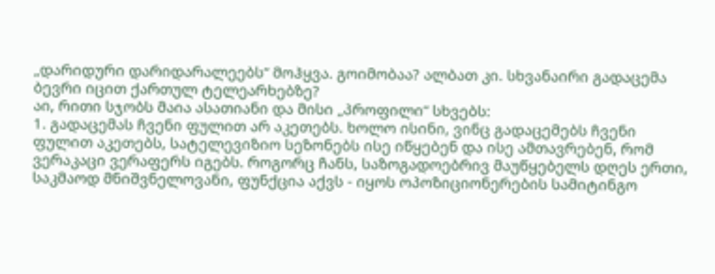„დარიდური დარიდარალეებს“ მოჰყვა. გოიმობაა? ალბათ კი. სხვანაირი გადაცემა ბევრი იცით ქართულ ტელეარხებზე?
აი, რითი სჯობს მაია ასათიანი და მისი „პროფილი“ სხვებს:
1. გადაცემას ჩვენი ფულით არ აკეთებს. ხოლო ისინი, ვინც გადაცემებს ჩვენი ფულით აკეთებს, სატელევიზიო სეზონებს ისე იწყებენ და ისე ამთავრებენ, რომ ვერაკაცი ვერაფერს იგებს. როგორც ჩანს, საზოგადოებრივ მაუწყებელს დღეს ერთი, საკმაოდ მნიშვნელოვანი, ფუნქცია აქვს - იყოს ოპოზიციონერების სამიტინგო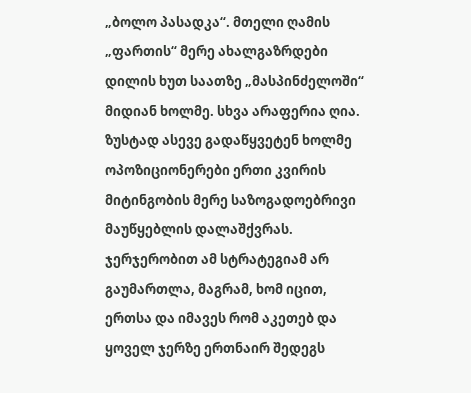„ბოლო პასადკა“. მთელი ღამის „ფართის“ მერე ახალგაზრდები დილის ხუთ საათზე „მასპინძელოში“ მიდიან ხოლმე. სხვა არაფერია ღია. ზუსტად ასევე გადაწყვეტენ ხოლმე ოპოზიციონერები ერთი კვირის მიტინგობის მერე საზოგადოებრივი მაუწყებლის დალაშქვრას. ჯერჯერობით ამ სტრატეგიამ არ გაუმართლა, მაგრამ, ხომ იცით, ერთსა და იმავეს რომ აკეთებ და ყოველ ჯერზე ერთნაირ შედეგს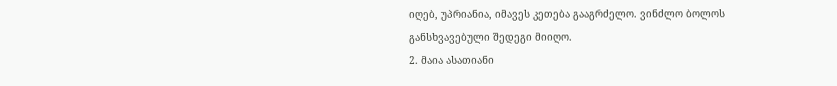იღებ, უპრიანია, იმავეს კეთება გააგრძელო. ვინძლო ბოლოს განსხვავებული შედეგი მიიღო.
2. მაია ასათიანი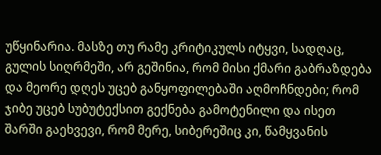უწყინარია. მასზე თუ რამე კრიტიკულს იტყვი, სადღაც, გულის სიღრმეში, არ გეშინია, რომ მისი ქმარი გაბრაზდება და მეორე დღეს უცებ განყოფილებაში აღმოჩნდები; რომ ჯიბე უცებ სუბუტექსით გექნება გამოტენილი და ისეთ შარში გაეხვევი, რომ მერე, სიბერეშიც კი, წამყვანის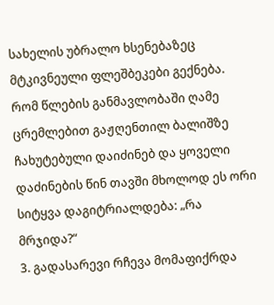სახელის უბრალო ხსენებაზეც მტკივნეული ფლეშბეკები გექნება. რომ წლების განმავლობაში ღამე ცრემლებით გაჟღენთილ ბალიშზე ჩახუტებული დაიძინებ და ყოველი დაძინების წინ თავში მხოლოდ ეს ორი სიტყვა დაგიტრიალდება: „რა მრჯიდა?“
3. გადასარევი რჩევა მომაფიქრდა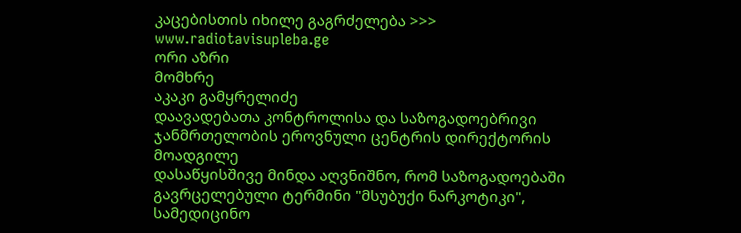კაცებისთის იხილე გაგრძელება >>> www.radiotavisupleba.ge
ორი აზრი
მომხრე
აკაკი გამყრელიძე
დაავადებათა კონტროლისა და საზოგადოებრივი ჯანმრთელობის ეროვნული ცენტრის დირექტორის მოადგილე
დასაწყისშივე მინდა აღვნიშნო, რომ საზოგადოებაში გავრცელებული ტერმინი "მსუბუქი ნარკოტიკი", სამედიცინო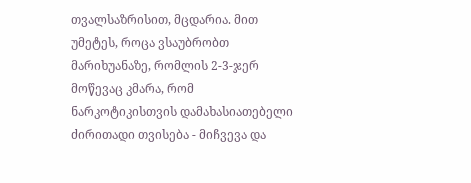თვალსაზრისით, მცდარია. მით უმეტეს, როცა ვსაუბრობთ მარიხუანაზე, რომლის 2-3-ჯერ მოწევაც კმარა, რომ ნარკოტიკისთვის დამახასიათებელი ძირითადი თვისება - მიჩვევა და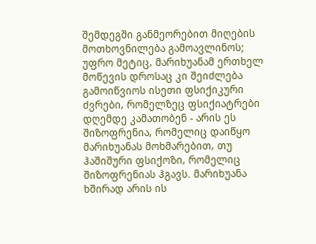შემდეგში განმეორებით მიღების მოთხოვნილება გამოავლინოს; უფრო მეტიც, მარიხუანამ ერთხელ მოწევის დროსაც კი შეიძლება გამოიწვიოს ისეთი ფსიქიკური ძვრები, რომელზეც ფსიქიატრები დღემდე კამათობენ - არის ეს შიზოფრენია, რომელიც დაიწყო მარიხუანას მოხმარებით, თუ ჰაშიშური ფსიქოზი, რომელიც შიზოფრენიას ჰგავს. მარიხუანა ხშირად არის ის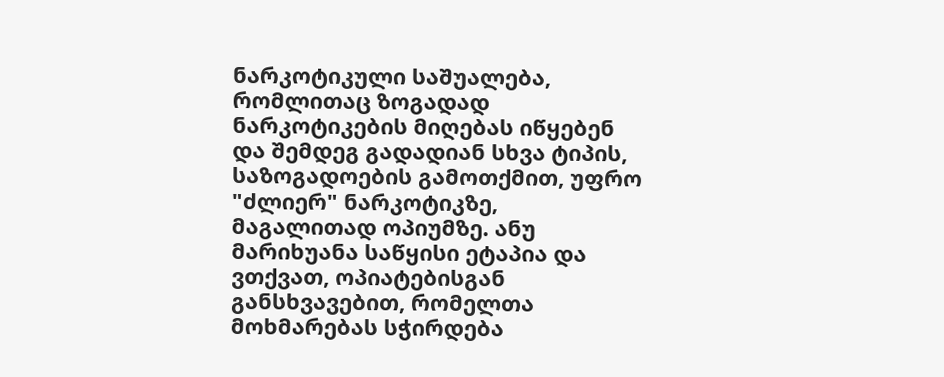ნარკოტიკული საშუალება, რომლითაც ზოგადად ნარკოტიკების მიღებას იწყებენ და შემდეგ გადადიან სხვა ტიპის, საზოგადოების გამოთქმით, უფრო "ძლიერ" ნარკოტიკზე, მაგალითად ოპიუმზე. ანუ მარიხუანა საწყისი ეტაპია და ვთქვათ, ოპიატებისგან განსხვავებით, რომელთა მოხმარებას სჭირდება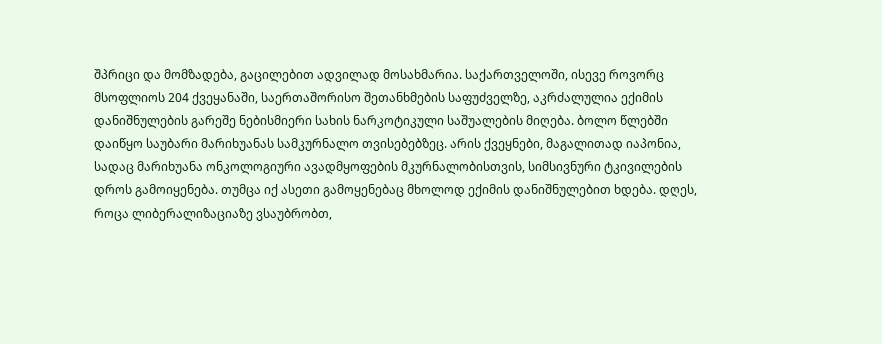შპრიცი და მომზადება, გაცილებით ადვილად მოსახმარია. საქართველოში, ისევე როვორც მსოფლიოს 204 ქვეყანაში, საერთაშორისო შეთანხმების საფუძველზე, აკრძალულია ექიმის დანიშნულების გარეშე ნებისმიერი სახის ნარკოტიკული საშუალების მიღება. ბოლო წლებში დაიწყო საუბარი მარიხუანას სამკურნალო თვისებებზეც. არის ქვეყნები, მაგალითად იაპონია, სადაც მარიხუანა ონკოლოგიური ავადმყოფების მკურნალობისთვის, სიმსივნური ტკივილების დროს გამოიყენება. თუმცა იქ ასეთი გამოყენებაც მხოლოდ ექიმის დანიშნულებით ხდება. დღეს, როცა ლიბერალიზაციაზე ვსაუბრობთ,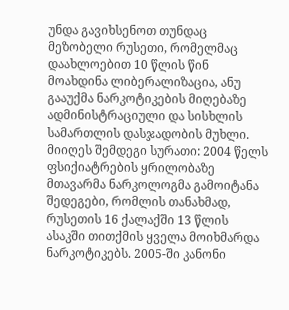უნდა გავიხსენოთ თუნდაც მეზობელი რუსეთი, რომელმაც დაახლოებით 10 წლის წინ მოახდინა ლიბერალიზაცია, ანუ გააუქმა ნარკოტიკების მიღებაზე ადმინისტრაციული და სისხლის სამართლის დასჯადობის მუხლი. მიიღეს შემდეგი სურათი: 2004 წელს ფსიქიატრების ყრილობაზე მთავარმა ნარკოლოგმა გამოიტანა შედეგები, რომლის თანახმად, რუსეთის 16 ქალაქში 13 წლის ასაკში თითქმის ყველა მოიხმარდა ნარკოტიკებს. 2005-ში კანონი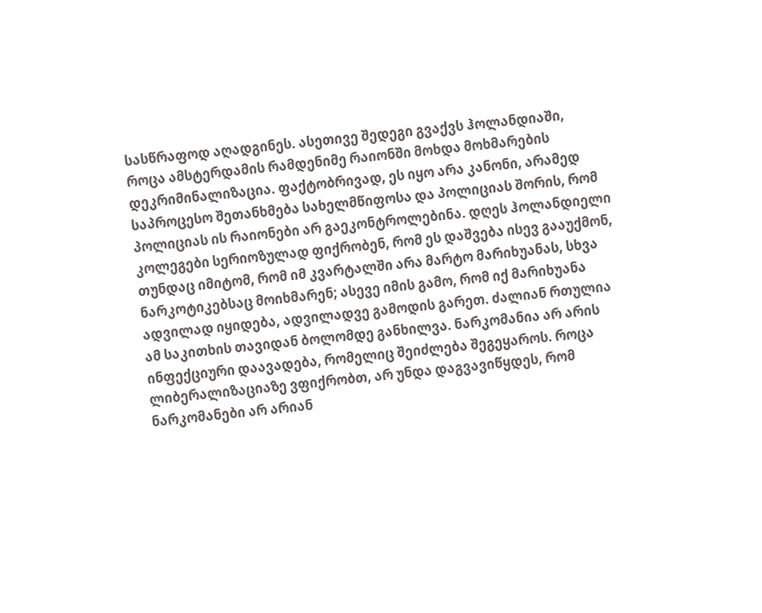სასწრაფოდ აღადგინეს. ასეთივე შედეგი გვაქვს ჰოლანდიაში, როცა ამსტერდამის რამდენიმე რაიონში მოხდა მოხმარების დეკრიმინალიზაცია. ფაქტობრივად, ეს იყო არა კანონი, არამედ საპროცესო შეთანხმება სახელმწიფოსა და პოლიციას შორის, რომ პოლიციას ის რაიონები არ გაეკონტროლებინა. დღეს ჰოლანდიელი კოლეგები სერიოზულად ფიქრობენ, რომ ეს დაშვება ისევ გააუქმონ, თუნდაც იმიტომ, რომ იმ კვარტალში არა მარტო მარიხუანას, სხვა ნარკოტიკებსაც მოიხმარენ; ასევე იმის გამო, რომ იქ მარიხუანა ადვილად იყიდება, ადვილადვე გამოდის გარეთ. ძალიან რთულია ამ საკითხის თავიდან ბოლომდე განხილვა. ნარკომანია არ არის ინფექციური დაავადება, რომელიც შეიძლება შეგეყაროს. როცა ლიბერალიზაციაზე ვფიქრობთ, არ უნდა დაგვავიწყდეს, რომ ნარკომანები არ არიან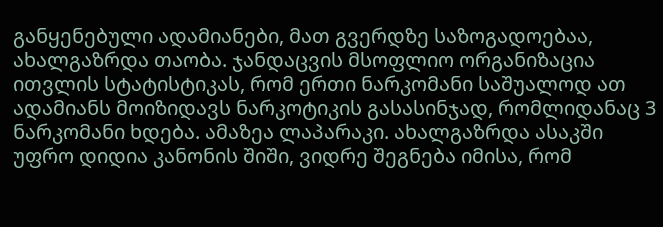განყენებული ადამიანები, მათ გვერდზე საზოგადოებაა, ახალგაზრდა თაობა. ჯანდაცვის მსოფლიო ორგანიზაცია ითვლის სტატისტიკას, რომ ერთი ნარკომანი საშუალოდ ათ ადამიანს მოიზიდავს ნარკოტიკის გასასინჯად, რომლიდანაც 3 ნარკომანი ხდება. ამაზეა ლაპარაკი. ახალგაზრდა ასაკში უფრო დიდია კანონის შიში, ვიდრე შეგნება იმისა, რომ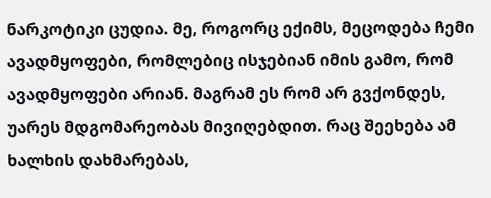ნარკოტიკი ცუდია. მე, როგორც ექიმს, მეცოდება ჩემი ავადმყოფები, რომლებიც ისჯებიან იმის გამო, რომ ავადმყოფები არიან. მაგრამ ეს რომ არ გვქონდეს, უარეს მდგომარეობას მივიღებდით. რაც შეეხება ამ ხალხის დახმარებას,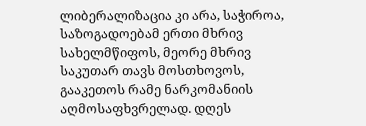ლიბერალიზაცია კი არა, საჭიროა, საზოგადოებამ ერთი მხრივ სახელმწიფოს, მეორე მხრივ საკუთარ თავს მოსთხოვოს, გააკეთოს რამე ნარკომანიის აღმოსაფხვრელად. დღეს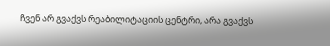ჩვენ არ გვაქვს რეაბილიტაციის ცენტრი, არა გვაქვს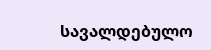სავალდებულო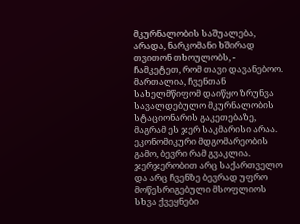მკურნალობის საშუალება, არადა, ნარკომანი ხშირად თვითონ თხოულობს, - ჩამკეტეთ, რომ თავი დავანებოო. მართალია, ჩვენთან სახელმწიფომ დაიწყო ზრუნვა სავალდებულო მკურნალობის სტაციონარის გაკეთებაზე, მაგრამ ეს ჯერ საკმარისი არაა. ეკონომიკური მდგომარეობის გამო, ბევრი რამ გვაკლია. ჯერჯერობით არც საქართველო და არც ჩვენზე ბევრად უფრო მოწესრიგებული მსოფლიოს სხვა ქვეყნები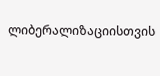ლიბერალიზაციისთვის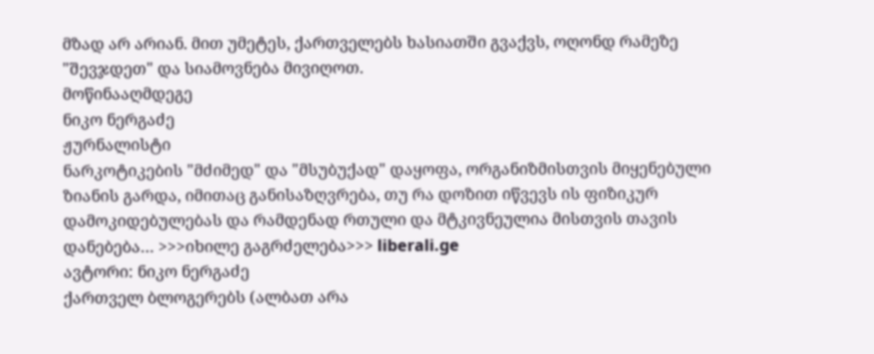მზად არ არიან. მით უმეტეს, ქართველებს ხასიათში გვაქვს, ოღონდ რამეზე "შევჯდეთ" და სიამოვნება მივიღოთ.
მოწინააღმდეგე
ნიკო ნერგაძე
ჟურნალისტი
ნარკოტიკების "მძიმედ" და "მსუბუქად" დაყოფა, ორგანიზმისთვის მიყენებული ზიანის გარდა, იმითაც განისაზღვრება, თუ რა დოზით იწვევს ის ფიზიკურ დამოკიდებულებას და რამდენად რთული და მტკივნეულია მისთვის თავის დანებება… >>>იხილე გაგრძელება>>> liberali.ge
ავტორი: ნიკო ნერგაძე
ქართველ ბლოგერებს (ალბათ არა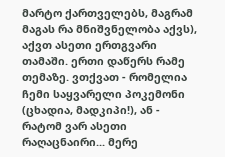მარტო ქართველებს, მაგრამ მაგას რა მნიშვნელობა აქვს), აქვთ ასეთი ერთგვარი თამაში. ერთი დაწერს რამე თემაზე. ვთქვათ - რომელია ჩემი საყვარელი პოკემონი (ცხადია, მადკიპი!), ან - რატომ ვარ ასეთი რაღაცნაირი... მერე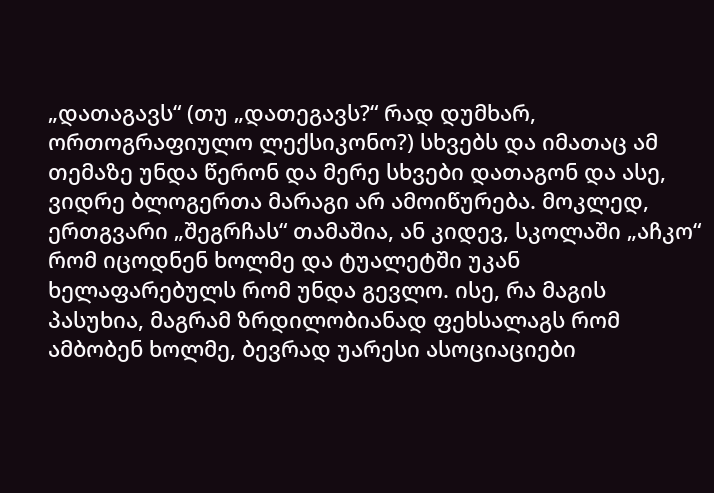„დათაგავს“ (თუ „დათეგავს?“ რად დუმხარ, ორთოგრაფიულო ლექსიკონო?) სხვებს და იმათაც ამ თემაზე უნდა წერონ და მერე სხვები დათაგონ და ასე, ვიდრე ბლოგერთა მარაგი არ ამოიწურება. მოკლედ, ერთგვარი „შეგრჩას“ თამაშია, ან კიდევ, სკოლაში „აჩკო“ რომ იცოდნენ ხოლმე და ტუალეტში უკან ხელაფარებულს რომ უნდა გევლო. ისე, რა მაგის პასუხია, მაგრამ ზრდილობიანად ფეხსალაგს რომ ამბობენ ხოლმე, ბევრად უარესი ასოციაციები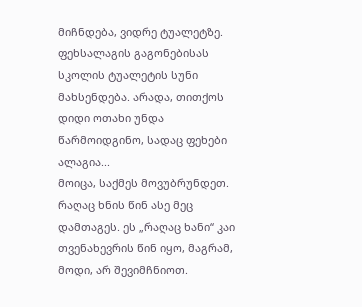მიჩნდება, ვიდრე ტუალეტზე. ფეხსალაგის გაგონებისას სკოლის ტუალეტის სუნი მახსენდება. არადა, თითქოს დიდი ოთახი უნდა წარმოიდგინო, სადაც ფეხები ალაგია...
მოიცა, საქმეს მოვუბრუნდეთ. რაღაც ხნის წინ ასე მეც დამთაგეს. ეს „რაღაც ხანი“ კაი თვენახევრის წინ იყო, მაგრამ, მოდი, არ შევიმჩნიოთ.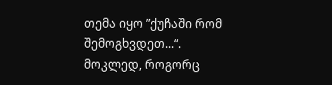თემა იყო ”ქუჩაში რომ შემოგხვდეთ...“. მოკლედ, როგორც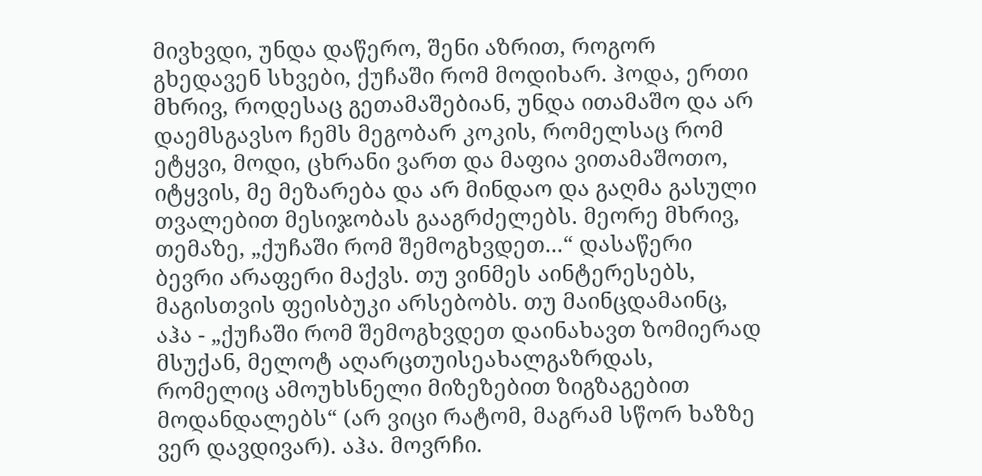მივხვდი, უნდა დაწერო, შენი აზრით, როგორ გხედავენ სხვები, ქუჩაში რომ მოდიხარ. ჰოდა, ერთი მხრივ, როდესაც გეთამაშებიან, უნდა ითამაშო და არ დაემსგავსო ჩემს მეგობარ კოკის, რომელსაც რომ ეტყვი, მოდი, ცხრანი ვართ და მაფია ვითამაშოთო, იტყვის, მე მეზარება და არ მინდაო და გაღმა გასული თვალებით მესიჯობას გააგრძელებს. მეორე მხრივ, თემაზე, „ქუჩაში რომ შემოგხვდეთ...“ დასაწერი ბევრი არაფერი მაქვს. თუ ვინმეს აინტერესებს, მაგისთვის ფეისბუკი არსებობს. თუ მაინცდამაინც, აჰა - „ქუჩაში რომ შემოგხვდეთ დაინახავთ ზომიერად მსუქან, მელოტ აღარცთუისეახალგაზრდას, რომელიც ამოუხსნელი მიზეზებით ზიგზაგებით მოდანდალებს“ (არ ვიცი რატომ, მაგრამ სწორ ხაზზე ვერ დავდივარ). აჰა. მოვრჩი.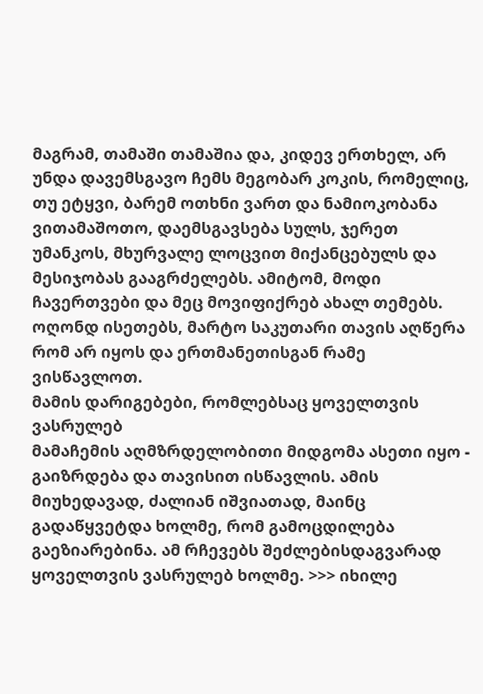მაგრამ, თამაში თამაშია და, კიდევ ერთხელ, არ უნდა დავემსგავო ჩემს მეგობარ კოკის, რომელიც, თუ ეტყვი, ბარემ ოთხნი ვართ და ნამიოკობანა ვითამაშოთო, დაემსგავსება სულს, ჯერეთ უმანკოს, მხურვალე ლოცვით მიქანცებულს და მესიჯობას გააგრძელებს. ამიტომ, მოდი ჩავერთვები და მეც მოვიფიქრებ ახალ თემებს. ოღონდ ისეთებს, მარტო საკუთარი თავის აღწერა რომ არ იყოს და ერთმანეთისგან რამე ვისწავლოთ.
მამის დარიგებები, რომლებსაც ყოველთვის ვასრულებ
მამაჩემის აღმზრდელობითი მიდგომა ასეთი იყო - გაიზრდება და თავისით ისწავლის. ამის მიუხედავად, ძალიან იშვიათად, მაინც გადაწყვეტდა ხოლმე, რომ გამოცდილება გაეზიარებინა. ამ რჩევებს შეძლებისდაგვარად ყოველთვის ვასრულებ ხოლმე. >>> იხილე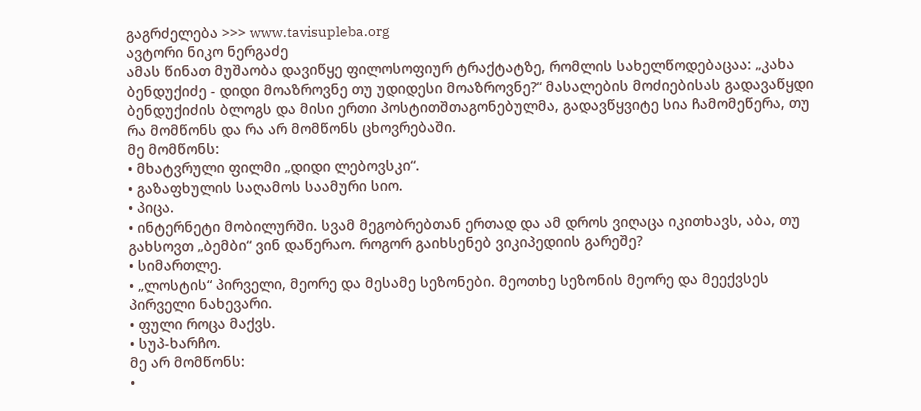გაგრძელება >>> www.tavisupleba.org
ავტორი ნიკო ნერგაძე
ამას წინათ მუშაობა დავიწყე ფილოსოფიურ ტრაქტატზე, რომლის სახელწოდებაცაა: „კახა ბენდუქიძე - დიდი მოაზროვნე თუ უდიდესი მოაზროვნე?“ მასალების მოძიებისას გადავაწყდი ბენდუქიძის ბლოგს და მისი ერთი პოსტითშთაგონებულმა, გადავწყვიტე სია ჩამომეწერა, თუ რა მომწონს და რა არ მომწონს ცხოვრებაში.
მე მომწონს:
• მხატვრული ფილმი „დიდი ლებოვსკი“.
• გაზაფხულის საღამოს საამური სიო.
• პიცა.
• ინტერნეტი მობილურში. სვამ მეგობრებთან ერთად და ამ დროს ვიღაცა იკითხავს, აბა, თუ გახსოვთ „ბემბი“ ვინ დაწერაო. როგორ გაიხსენებ ვიკიპედიის გარეშე?
• სიმართლე.
• „ლოსტის“ პირველი, მეორე და მესამე სეზონები. მეოთხე სეზონის მეორე და მეექვსეს პირველი ნახევარი.
• ფული როცა მაქვს.
• სუპ-ხარჩო.
მე არ მომწონს:
•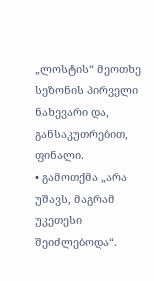„ლოსტის“ მეოთხე სეზონის პირველი ნახევარი და, განსაკუთრებით, ფინალი.
• გამოთქმა „არა უშავს, მაგრამ უკეთესი შეიძლებოდა“.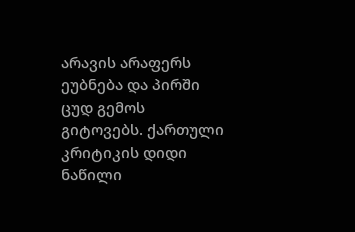არავის არაფერს ეუბნება და პირში ცუდ გემოს გიტოვებს. ქართული კრიტიკის დიდი ნაწილი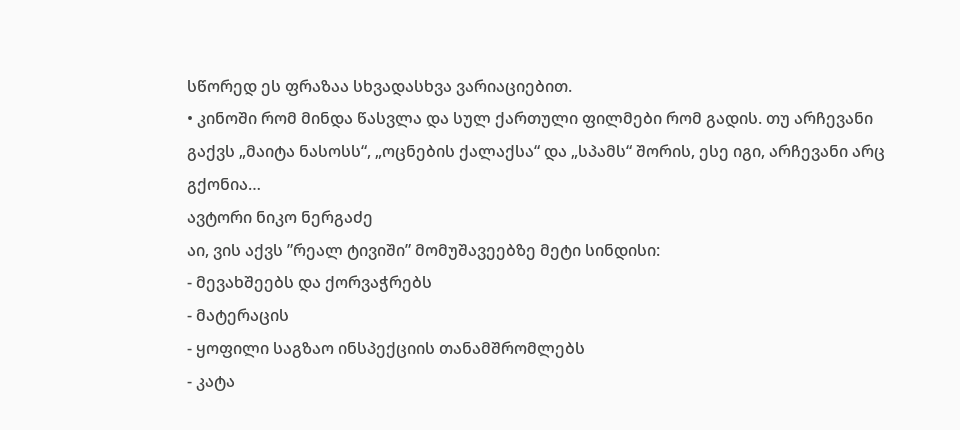სწორედ ეს ფრაზაა სხვადასხვა ვარიაციებით.
• კინოში რომ მინდა წასვლა და სულ ქართული ფილმები რომ გადის. თუ არჩევანი გაქვს „მაიტა ნასოსს“, „ოცნების ქალაქსა“ და „სპამს“ შორის, ესე იგი, არჩევანი არც გქონია…
ავტორი ნიკო ნერგაძე
აი, ვის აქვს ”რეალ ტივიში” მომუშავეებზე მეტი სინდისი:
- მევახშეებს და ქორვაჭრებს
- მატერაცის
- ყოფილი საგზაო ინსპექციის თანამშრომლებს
- კატა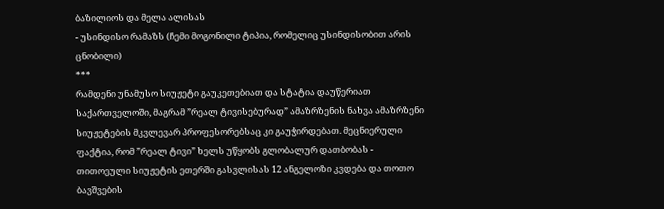ბაზილიოს და მელა ალისას
- უსინდისო რამაზს (ჩემი მოგონილი ტიპია, რომელიც უსინდისობით არის ცნობილი)
***
რამდენი უნამუსო სიუჟეტი გაუკეთებიათ და სტატია დაუწერიათ საქართველოში, მაგრამ ”რეალ ტივისებურად” ამაზრზენის ნახვა ამაზრზენი სიუჟეტების მკვლევარ პროფესორებსაც კი გაუჭირდებათ. მეცნიერული ფაქტია, რომ ”რეალ ტივი” ხელს უწყობს გლობალურ დათბობას - თითოეული სიუჟეტის ეთერში გასვლისას 12 ანგელოზი კვდება და თოთო ბავშვების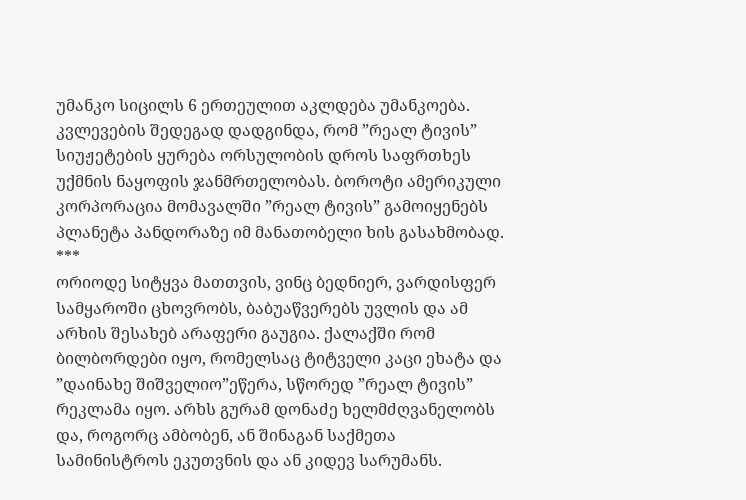უმანკო სიცილს 6 ერთეულით აკლდება უმანკოება. კვლევების შედეგად დადგინდა, რომ ”რეალ ტივის” სიუჟეტების ყურება ორსულობის დროს საფრთხეს უქმნის ნაყოფის ჯანმრთელობას. ბოროტი ამერიკული კორპორაცია მომავალში ”რეალ ტივის” გამოიყენებს პლანეტა პანდორაზე იმ მანათობელი ხის გასახმობად.
***
ორიოდე სიტყვა მათთვის, ვინც ბედნიერ, ვარდისფერ სამყაროში ცხოვრობს, ბაბუაწვერებს უვლის და ამ არხის შესახებ არაფერი გაუგია. ქალაქში რომ ბილბორდები იყო, რომელსაც ტიტველი კაცი ეხატა და ”დაინახე შიშველიო”ეწერა, სწორედ ”რეალ ტივის” რეკლამა იყო. არხს გურამ დონაძე ხელმძღვანელობს და, როგორც ამბობენ, ან შინაგან საქმეთა სამინისტროს ეკუთვნის და ან კიდევ სარუმანს.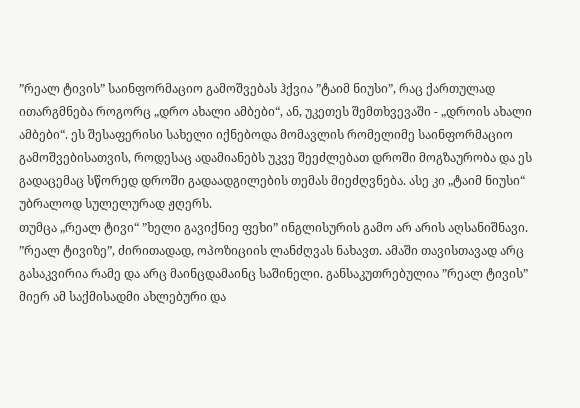”რეალ ტივის” საინფორმაციო გამოშვებას ჰქვია ”ტაიმ ნიუსი”, რაც ქართულად ითარგმნება როგორც „დრო ახალი ამბები“, ან, უკეთეს შემთხვევაში - „დროის ახალი ამბები“. ეს შესაფერისი სახელი იქნებოდა მომავლის რომელიმე საინფორმაციო გამოშვებისათვის, როდესაც ადამიანებს უკვე შეეძლებათ დროში მოგზაურობა და ეს გადაცემაც სწორედ დროში გადაადგილების თემას მიეძღვნება. ასე კი „ტაიმ ნიუსი“ უბრალოდ სულელურად ჟღერს.
თუმცა „რეალ ტივი“ ”ხელი გავიქნიე ფეხი” ინგლისურის გამო არ არის აღსანიშნავი. ”რეალ ტივიზე”, ძირითადად, ოპოზიციის ლანძღვას ნახავთ. ამაში თავისთავად არც გასაკვირია რამე და არც მაინცდამაინც საშინელი. განსაკუთრებულია ”რეალ ტივის” მიერ ამ საქმისადმი ახლებური და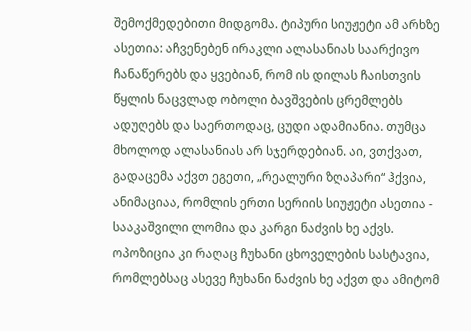შემოქმედებითი მიდგომა. ტიპური სიუჟეტი ამ არხზე ასეთია: აჩვენებენ ირაკლი ალასანიას საარქივო ჩანაწერებს და ყვებიან, რომ ის დილას ჩაისთვის წყლის ნაცვლად ობოლი ბავშვების ცრემლებს ადუღებს და საერთოდაც, ცუდი ადამიანია. თუმცა მხოლოდ ალასანიას არ სჯერდებიან. აი, ვთქვათ, გადაცემა აქვთ ეგეთი, „რეალური ზღაპარი“ ჰქვია, ანიმაციაა, რომლის ერთი სერიის სიუჟეტი ასეთია - სააკაშვილი ლომია და კარგი ნაძვის ხე აქვს. ოპოზიცია კი რაღაც ჩუხანი ცხოველების სასტავია, რომლებსაც ასევე ჩუხანი ნაძვის ხე აქვთ და ამიტომ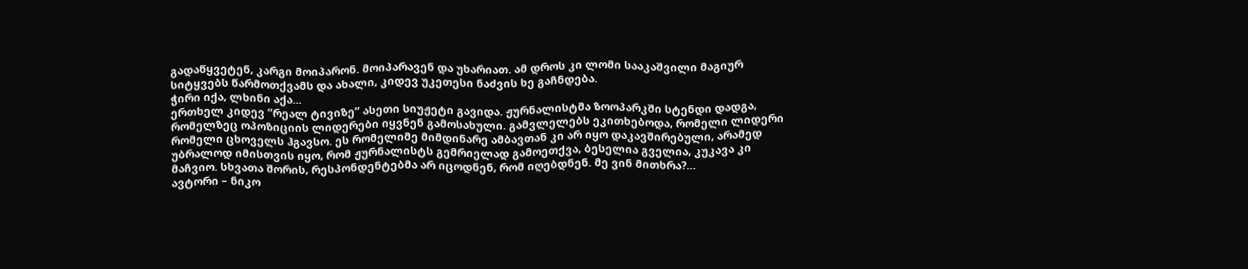გადაწყვეტენ, კარგი მოიპარონ. მოიპარავენ და უხარიათ. ამ დროს კი ლომი სააკაშვილი მაგიურ სიტყვებს წარმოთქვამს და ახალი, კიდევ უკეთესი ნაძვის ხე გაჩნდება.
ჭირი იქა, ლხინი აქა...
ერთხელ კიდევ ”რეალ ტივიზე” ასეთი სიუჟეტი გავიდა. ჟურნალისტმა ზოოპარკში სტენდი დადგა, რომელზეც ოპოზიციის ლიდერები იყვნენ გამოსახული. გამვლელებს ეკითხებოდა, რომელი ლიდერი რომელი ცხოველს ჰგავსო. ეს რომელიმე მიმდინარე ამბავთან კი არ იყო დაკავშირებული, არამედ უბრალოდ იმისთვის იყო, რომ ჟურნალისტს გემრიელად გამოეთქვა, ბესელია გველია, კუკავა კი მაჩვიო. სხვათა შორის, რესპონდენტებმა არ იცოდნენ, რომ იღებდნენ. მე ვინ მითხრა?…
ავტორი – ნიკო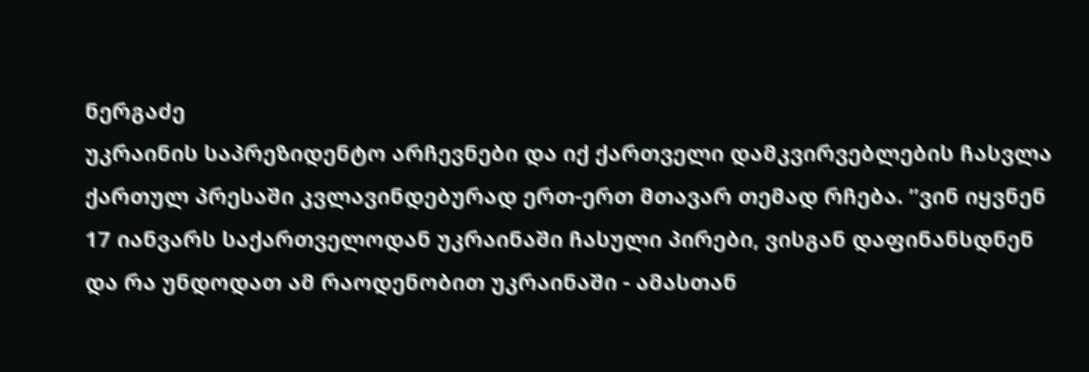ნერგაძე
უკრაინის საპრეზიდენტო არჩევნები და იქ ქართველი დამკვირვებლების ჩასვლა ქართულ პრესაში კვლავინდებურად ერთ-ერთ მთავარ თემად რჩება. ”ვინ იყვნენ 17 იანვარს საქართველოდან უკრაინაში ჩასული პირები, ვისგან დაფინანსდნენ და რა უნდოდათ ამ რაოდენობით უკრაინაში - ამასთან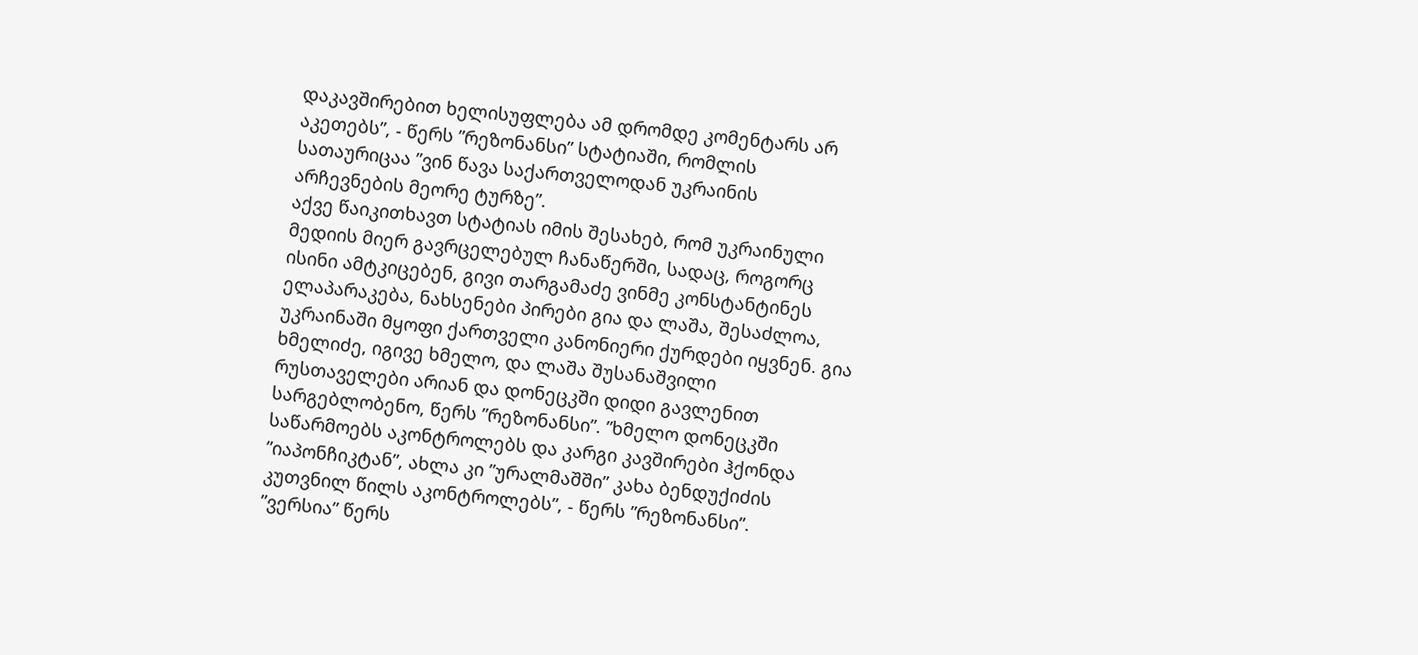დაკავშირებით ხელისუფლება ამ დრომდე კომენტარს არ აკეთებს”, - წერს ”რეზონანსი” სტატიაში, რომლის სათაურიცაა ”ვინ წავა საქართველოდან უკრაინის არჩევნების მეორე ტურზე”.
აქვე წაიკითხავთ სტატიას იმის შესახებ, რომ უკრაინული მედიის მიერ გავრცელებულ ჩანაწერში, სადაც, როგორც ისინი ამტკიცებენ, გივი თარგამაძე ვინმე კონსტანტინეს ელაპარაკება, ნახსენები პირები გია და ლაშა, შესაძლოა, უკრაინაში მყოფი ქართველი კანონიერი ქურდები იყვნენ. გია ხმელიძე, იგივე ხმელო, და ლაშა შუსანაშვილი რუსთაველები არიან და დონეცკში დიდი გავლენით სარგებლობენო, წერს ”რეზონანსი”. ”ხმელო დონეცკში საწარმოებს აკონტროლებს და კარგი კავშირები ჰქონდა ”იაპონჩიკტან”, ახლა კი ”ურალმაშში” კახა ბენდუქიძის კუთვნილ წილს აკონტროლებს”, - წერს ”რეზონანსი”.
”ვერსია” წერს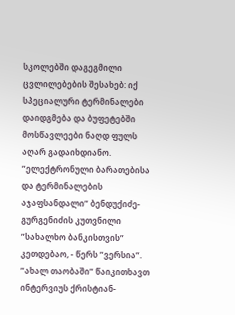სკოლებში დაგეგმილი ცვლილებების შესახებ: იქ სპეციალური ტერმინალები დაიდგმება და ბუფეტებში მოსწავლეები ნაღდ ფულს აღარ გადაიხდიანო. ”ელექტრონული ბარათებისა და ტერმინალების აჯაფსანდალი” ბენდუქიძე-გურგენიძის კუთვნილი ”სახალხო ბანკისთვის” კეთდებაო, - წერს ”ვერსია”.
”ახალ თაობაში” წაიკითხავთ ინტერვიუს ქრისტიან-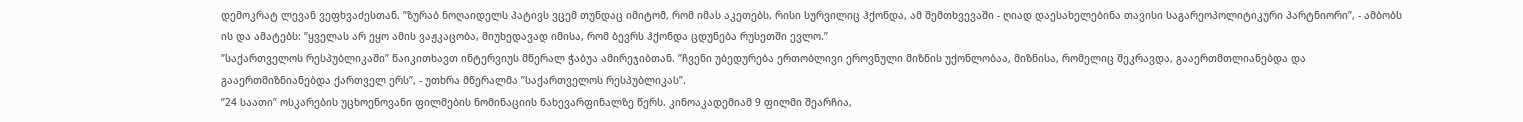დემოკრატ ლევან ვეფხვაძესთან. ”ზურაბ ნოღაიდელს პატივს ვცემ თუნდაც იმიტომ, რომ იმას აკეთებს, რისი სურვილიც ჰქონდა, ამ შემთხვევაში - ღიად დაესახელებინა თავისი საგარეოპოლიტიკური პარტნიორი”, - ამბობს ის და ამატებს: ”ყველას არ ეყო ამის ვაჟკაცობა, მიუხედავად იმისა, რომ ბევრს ჰქონდა ცდუნება რუსეთში ევლო.”
”საქართველოს რესპუბლიკაში” წაიკითხავთ ინტერვიუს მწერალ ჭაბუა ამირეჯიბთან. ”ჩვენი უბედურება ერთობლივი ეროვნული მიზნის უქონლობაა, მიზნისა, რომელიც შეკრავდა, გააერთმთლიანებდა და გააერთმიზნიანებდა ქართველ ერს”, - უთხრა მწერალმა ”საქართველოს რესპუბლიკას”.
”24 საათი” ოსკარების უცხოენოვანი ფილმების ნომინაციის ნახევარფინალზე წერს. კინოაკადემიამ 9 ფილმი შეარჩია,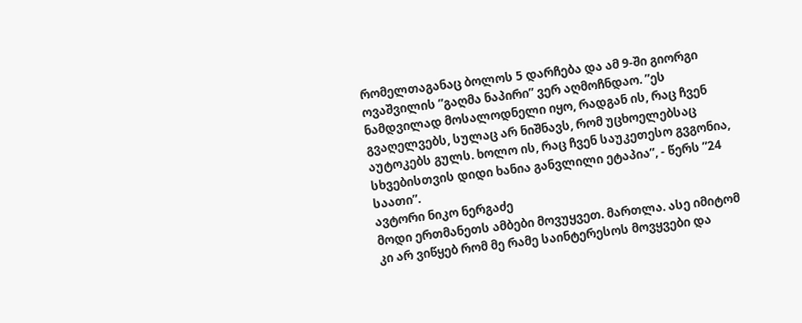რომელთაგანაც ბოლოს 5 დარჩება და ამ 9-ში გიორგი ოვაშვილის ”გაღმა ნაპირი” ვერ აღმოჩნდაო. ”ეს ნამდვილად მოსალოდნელი იყო, რადგან ის, რაც ჩვენ გვაღელვებს, სულაც არ ნიშნავს, რომ უცხოელებსაც აუტოკებს გულს. ხოლო ის, რაც ჩვენ საუკეთესო გვგონია, სხვებისთვის დიდი ხანია განვლილი ეტაპია”, - წერს ”24 საათი”.
ავტორი ნიკო ნერგაძე
მოდი ერთმანეთს ამბები მოვუყვეთ. მართლა. ასე იმიტომ კი არ ვიწყებ რომ მე რამე საინტერესოს მოვყვები და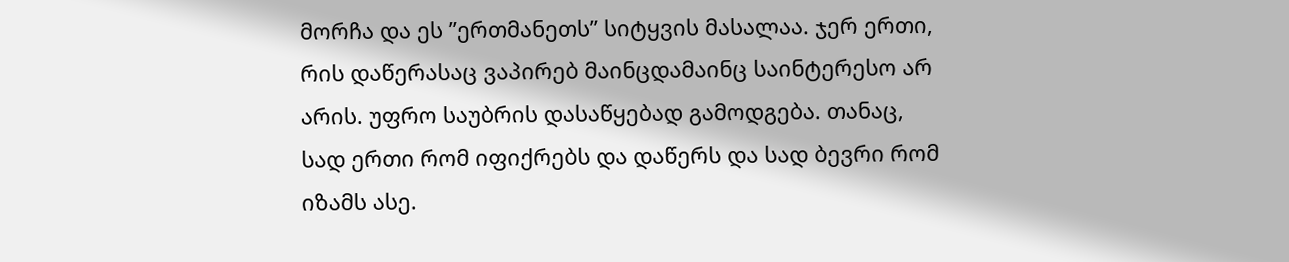მორჩა და ეს ”ერთმანეთს” სიტყვის მასალაა. ჯერ ერთი, რის დაწერასაც ვაპირებ მაინცდამაინც საინტერესო არ არის. უფრო საუბრის დასაწყებად გამოდგება. თანაც, სად ერთი რომ იფიქრებს და დაწერს და სად ბევრი რომ იზამს ასე.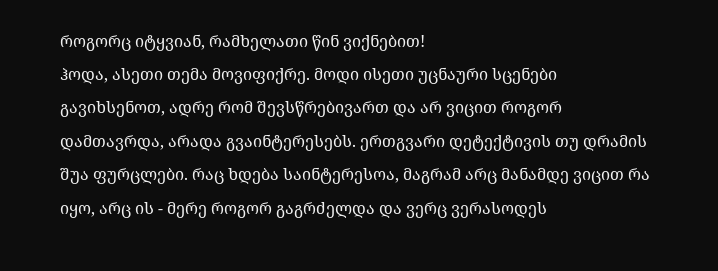როგორც იტყვიან, რამხელათი წინ ვიქნებით!
ჰოდა, ასეთი თემა მოვიფიქრე. მოდი ისეთი უცნაური სცენები გავიხსენოთ, ადრე რომ შევსწრებივართ და არ ვიცით როგორ დამთავრდა, არადა გვაინტერესებს. ერთგვარი დეტექტივის თუ დრამის შუა ფურცლები. რაც ხდება საინტერესოა, მაგრამ არც მანამდე ვიცით რა იყო, არც ის - მერე როგორ გაგრძელდა და ვერც ვერასოდეს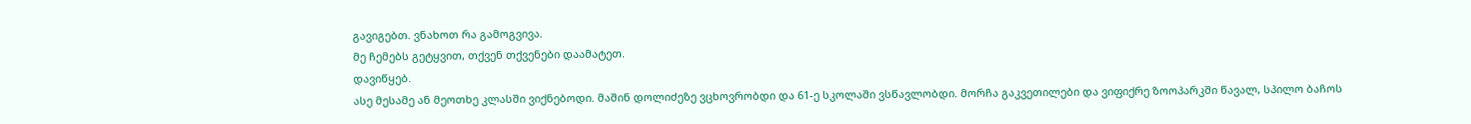გავიგებთ. ვნახოთ რა გამოგვივა.
მე ჩემებს გეტყვით, თქვენ თქვენები დაამატეთ.
დავიწყებ.
ასე მესამე ან მეოთხე კლასში ვიქნებოდი. მაშინ დოლიძეზე ვცხოვრობდი და 61-ე სკოლაში ვსწავლობდი. მორჩა გაკვეთილები და ვიფიქრე ზოოპარკში წავალ, სპილო ბაჩოს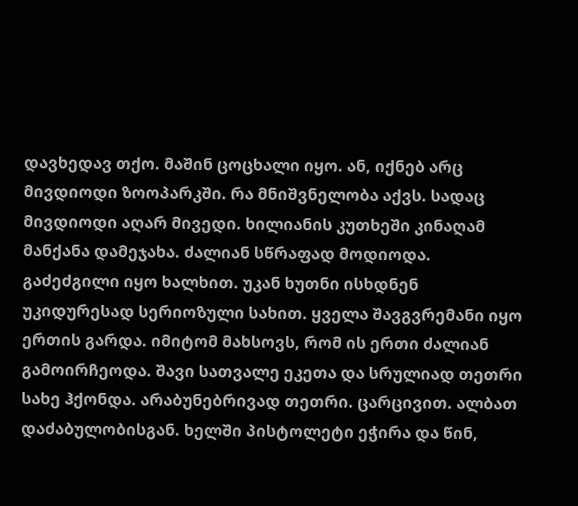დავხედავ თქო. მაშინ ცოცხალი იყო. ან, იქნებ არც მივდიოდი ზოოპარკში. რა მნიშვნელობა აქვს. სადაც მივდიოდი აღარ მივედი. ხილიანის კუთხეში კინაღამ მანქანა დამეჯახა. ძალიან სწრაფად მოდიოდა. გაძეძგილი იყო ხალხით. უკან ხუთნი ისხდნენ უკიდურესად სერიოზული სახით. ყველა შავგვრემანი იყო ერთის გარდა. იმიტომ მახსოვს, რომ ის ერთი ძალიან გამოირჩეოდა. შავი სათვალე ეკეთა და სრულიად თეთრი სახე ჰქონდა. არაბუნებრივად თეთრი. ცარცივით. ალბათ დაძაბულობისგან. ხელში პისტოლეტი ეჭირა და წინ,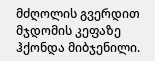მძღოლის გვერდით მჯდომის კეფაზე ჰქონდა მიბჯენილი.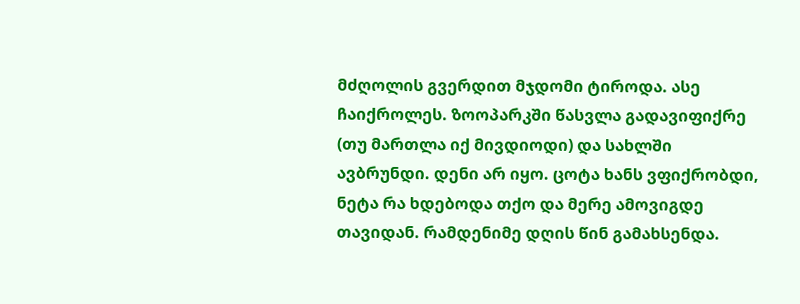მძღოლის გვერდით მჯდომი ტიროდა. ასე ჩაიქროლეს. ზოოპარკში წასვლა გადავიფიქრე (თუ მართლა იქ მივდიოდი) და სახლში ავბრუნდი. დენი არ იყო. ცოტა ხანს ვფიქრობდი, ნეტა რა ხდებოდა თქო და მერე ამოვიგდე თავიდან. რამდენიმე დღის წინ გამახსენდა.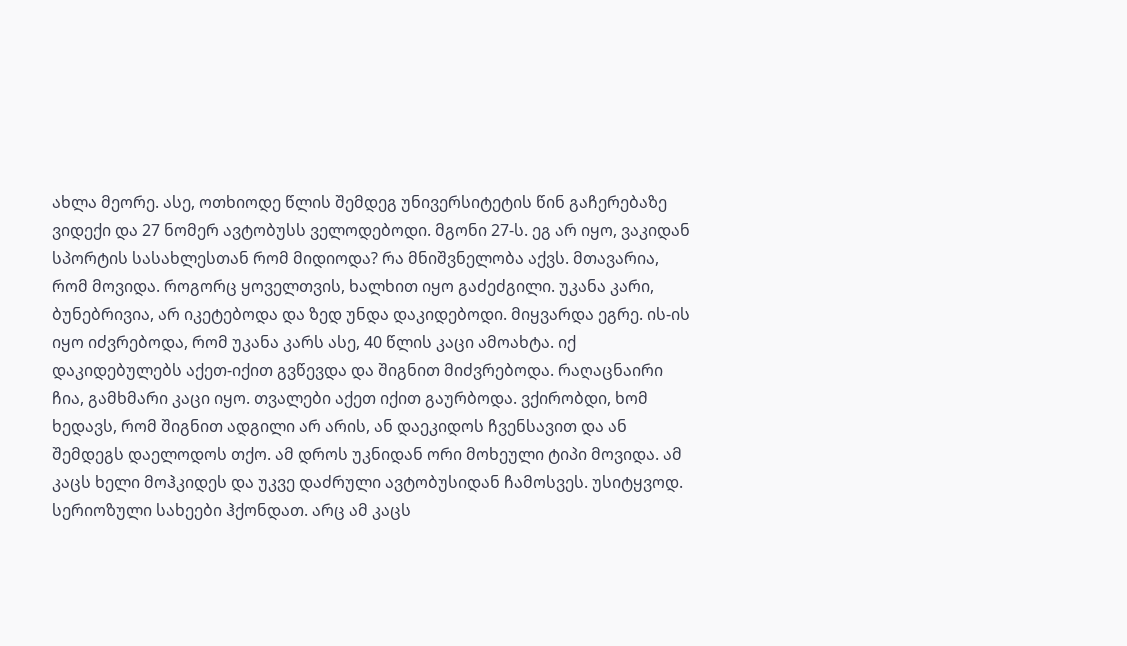ახლა მეორე. ასე, ოთხიოდე წლის შემდეგ უნივერსიტეტის წინ გაჩერებაზე ვიდექი და 27 ნომერ ავტობუსს ველოდებოდი. მგონი 27-ს. ეგ არ იყო, ვაკიდან სპორტის სასახლესთან რომ მიდიოდა? რა მნიშვნელობა აქვს. მთავარია, რომ მოვიდა. როგორც ყოველთვის, ხალხით იყო გაძეძგილი. უკანა კარი, ბუნებრივია, არ იკეტებოდა და ზედ უნდა დაკიდებოდი. მიყვარდა ეგრე. ის-ის იყო იძვრებოდა, რომ უკანა კარს ასე, 40 წლის კაცი ამოახტა. იქ დაკიდებულებს აქეთ-იქით გვწევდა და შიგნით მიძვრებოდა. რაღაცნაირი ჩია, გამხმარი კაცი იყო. თვალები აქეთ იქით გაურბოდა. ვქირობდი, ხომ ხედავს, რომ შიგნით ადგილი არ არის, ან დაეკიდოს ჩვენსავით და ან შემდეგს დაელოდოს თქო. ამ დროს უკნიდან ორი მოხეული ტიპი მოვიდა. ამ კაცს ხელი მოჰკიდეს და უკვე დაძრული ავტობუსიდან ჩამოსვეს. უსიტყვოდ. სერიოზული სახეები ჰქონდათ. არც ამ კაცს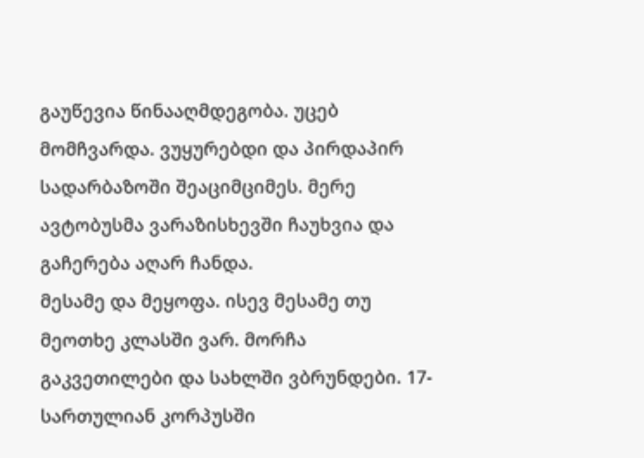გაუწევია წინააღმდეგობა. უცებ მომჩვარდა. ვუყურებდი და პირდაპირ სადარბაზოში შეაციმციმეს. მერე ავტობუსმა ვარაზისხევში ჩაუხვია და გაჩერება აღარ ჩანდა.
მესამე და მეყოფა. ისევ მესამე თუ მეოთხე კლასში ვარ. მორჩა გაკვეთილები და სახლში ვბრუნდები. 17-სართულიან კორპუსში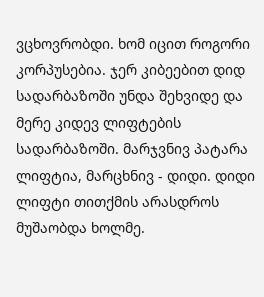ვცხოვრობდი. ხომ იცით როგორი კორპუსებია. ჯერ კიბეებით დიდ სადარბაზოში უნდა შეხვიდე და მერე კიდევ ლიფტების სადარბაზოში. მარჯვნივ პატარა ლიფტია, მარცხნივ - დიდი. დიდი ლიფტი თითქმის არასდროს მუშაობდა ხოლმე.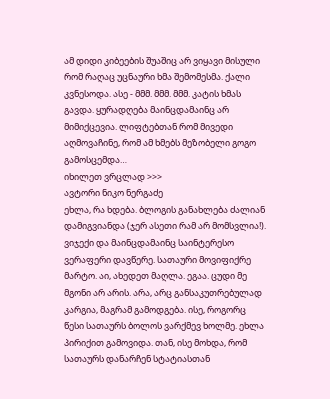ამ დიდი კიბეების შუაშიც არ ვიყავი მისული რომ რაღაც უცნაური ხმა შემომესმა. ქალი კვნესოდა. ასე - მმმ. მმმ. მმმ. კატის ხმას გავდა. ყურადღება მაინცდამაინც არ მიმიქცევია. ლიფტებთან რომ მივედი აღმოვაჩინე, რომ ამ ხმებს მეზობელი გოგო გამოსცემდა…
იხილეთ ვრცლად >>>
ავტორი ნიკო ნერგაძე
ეხლა, რა ხდება. ბლოგის განახლება ძალიან დამიგვიანდა (ჯერ ასეთი რამ არ მომსვლია!). ვიჯექი და მაინცდამაინც საინტერესო ვერაფერი დავწერე. სათაური მოვიფიქრე მარტო. აი, ახედეთ მაღლა. ეგაა. ცუდი მე მგონი არ არის. არა, არც განსაკუთრებულად კარგია, მაგრამ გამოდგება. ისე, როგორც წესი სათაურს ბოლოს ვარქმევ ხოლმე. ეხლა პირიქით გამოვიდა. თან, ისე მოხდა, რომ სათაურს დანარჩენ სტატიასთან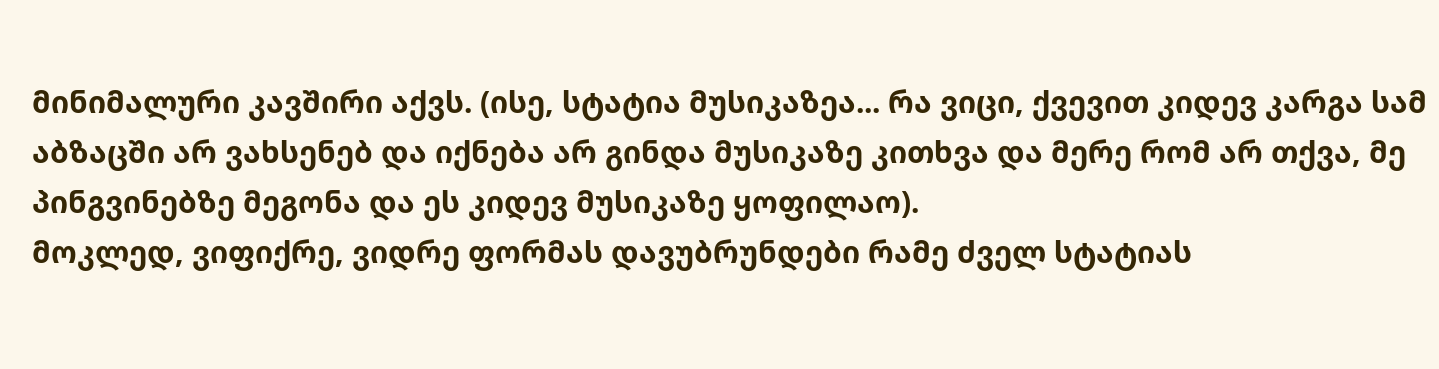მინიმალური კავშირი აქვს. (ისე, სტატია მუსიკაზეა... რა ვიცი, ქვევით კიდევ კარგა სამ აბზაცში არ ვახსენებ და იქნება არ გინდა მუსიკაზე კითხვა და მერე რომ არ თქვა, მე პინგვინებზე მეგონა და ეს კიდევ მუსიკაზე ყოფილაო).
მოკლედ, ვიფიქრე, ვიდრე ფორმას დავუბრუნდები რამე ძველ სტატიას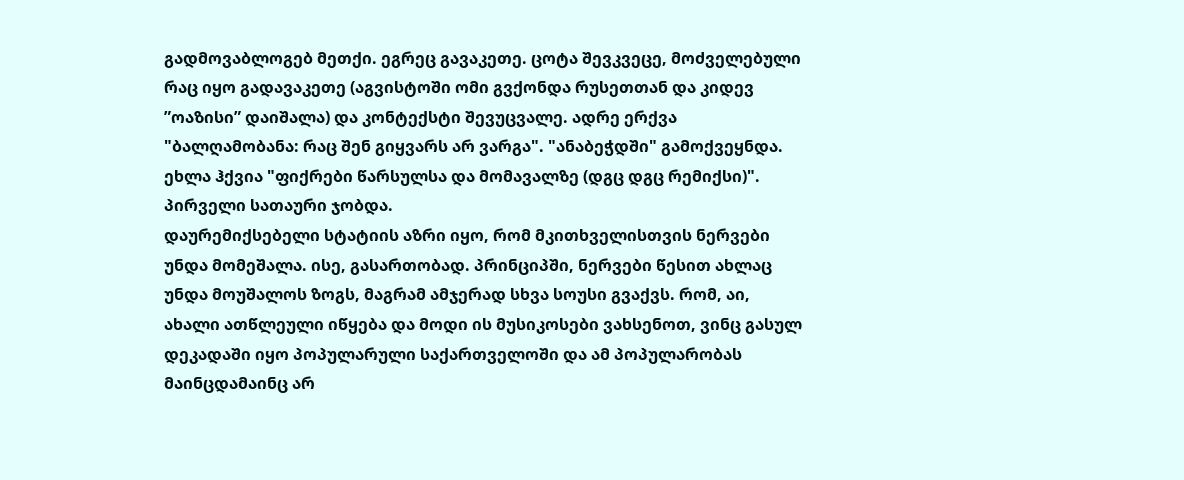გადმოვაბლოგებ მეთქი. ეგრეც გავაკეთე. ცოტა შევკვეცე, მოძველებული რაც იყო გადავაკეთე (აგვისტოში ომი გვქონდა რუსეთთან და კიდევ ”ოაზისი” დაიშალა) და კონტექსტი შევუცვალე. ადრე ერქვა "ბალღამობანა: რაც შენ გიყვარს არ ვარგა". "ანაბეჭდში" გამოქვეყნდა. ეხლა ჰქვია "ფიქრები წარსულსა და მომავალზე (დგც დგც რემიქსი)". პირველი სათაური ჯობდა.
დაურემიქსებელი სტატიის აზრი იყო, რომ მკითხველისთვის ნერვები უნდა მომეშალა. ისე, გასართობად. პრინციპში, ნერვები წესით ახლაც უნდა მოუშალოს ზოგს, მაგრამ ამჯერად სხვა სოუსი გვაქვს. რომ, აი, ახალი ათწლეული იწყება და მოდი ის მუსიკოსები ვახსენოთ, ვინც გასულ დეკადაში იყო პოპულარული საქართველოში და ამ პოპულარობას მაინცდამაინც არ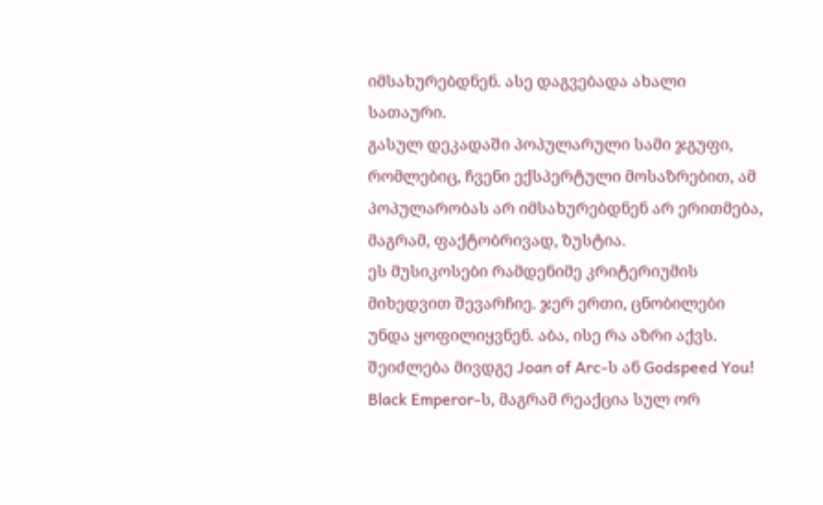იმსახურებდნენ. ასე დაგვებადა ახალი სათაური.
გასულ დეკადაში პოპულარული სამი ჯგუფი, რომლებიც, ჩვენი ექსპერტული მოსაზრებით, ამ პოპულარობას არ იმსახურებდნენ არ ერითმება, მაგრამ, ფაქტობრივად, ზუსტია.
ეს მუსიკოსები რამდენიმე კრიტერიუმის მიხედვით შევარჩიე. ჯერ ერთი, ცნობილები უნდა ყოფილიყვნენ. აბა, ისე რა აზრი აქვს. შეიძლება მივდგე Joan of Arc-ს ან Godspeed You! Black Emperor-ს, მაგრამ რეაქცია სულ ორ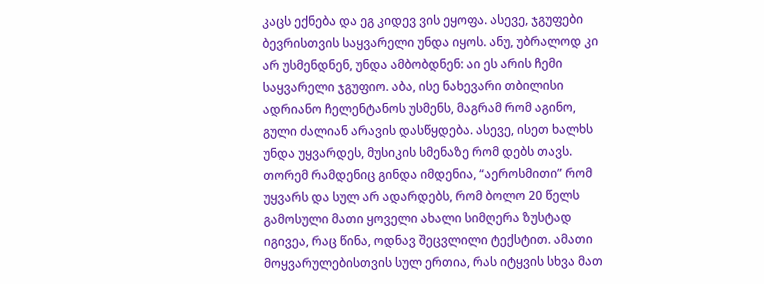კაცს ექნება და ეგ კიდევ ვის ეყოფა. ასევე, ჯგუფები ბევრისთვის საყვარელი უნდა იყოს. ანუ, უბრალოდ კი არ უსმენდნენ, უნდა ამბობდნენ: აი ეს არის ჩემი საყვარელი ჯგუფიო. აბა, ისე ნახევარი თბილისი ადრიანო ჩელენტანოს უსმენს, მაგრამ რომ აგინო, გული ძალიან არავის დასწყდება. ასევე, ისეთ ხალხს უნდა უყვარდეს, მუსიკის სმენაზე რომ დებს თავს. თორემ რამდენიც გინდა იმდენია, “აეროსმითი” რომ უყვარს და სულ არ ადარდებს, რომ ბოლო 20 წელს გამოსული მათი ყოველი ახალი სიმღერა ზუსტად იგივეა, რაც წინა, ოდნავ შეცვლილი ტექსტით. ამათი მოყვარულებისთვის სულ ერთია, რას იტყვის სხვა მათ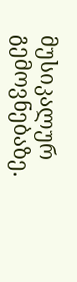მუსიკალურ გემოვნებაზე.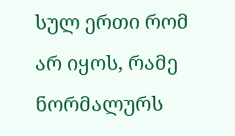სულ ერთი რომ არ იყოს, რამე ნორმალურს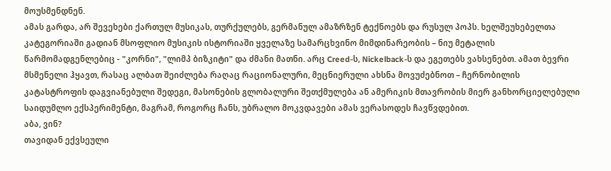მოუსმენდნენ.
ამას გარდა, არ შევეხები ქართულ მუსიკას, თურქულებს, გერმანულ ამაზრზენ ტექნოებს და რუსულ პოპს. ხელშეუხებელთა კატეგორიაში გადიან მსოფლიო მუსიკის ისტორიაში ყველაზე სამარცხვინო მიმდინარეობის – ნიუ მეტალის წარმომადგენლებიც - "კორნი", "ლიმპ ბიზკიტი" და ძმანი მათნი. არც Creed-ს, Nickelback-ს და ეგეთებს ვახსენებთ. ამათ ბევრი მსმენელი ჰყავთ, რასაც ალბათ შეიძლება რაღაც რაციონალური, მეცნიერული ახსნა მოვუძებნოთ – ჩერნობილის კატასტროფის დაგვიანებული შედეგი, მასონების გლობალური შეთქმულება ან ამერიკის მთავრობის მიერ განხორციელებული საიდუმლო ექსპერიმენტი, მაგრამ, როგორც ჩანს, უბრალო მოკვდავები ამას ვერასოდეს ჩავწვდებით.
აბა, ვინ?
თავიდან ექვსეული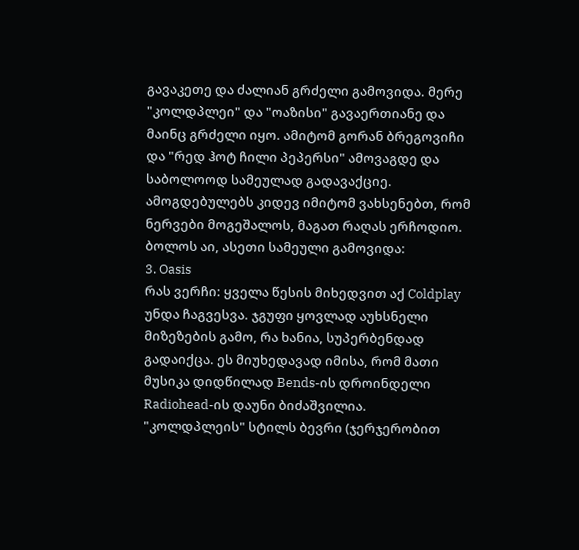გავაკეთე და ძალიან გრძელი გამოვიდა. მერე "კოლდპლეი" და "ოაზისი" გავაერთიანე და მაინც გრძელი იყო. ამიტომ გორან ბრეგოვიჩი და "რედ ჰოტ ჩილი პეპერსი" ამოვაგდე და საბოლოოდ სამეულად გადავაქციე. ამოგდებულებს კიდევ იმიტომ ვახსენებთ, რომ ნერვები მოგეშალოს, მაგათ რაღას ერჩოდიო. ბოლოს აი, ასეთი სამეული გამოვიდა:
3. Oasis
რას ვერჩი: ყველა წესის მიხედვით აქ Coldplay უნდა ჩაგვესვა. ჯგუფი ყოვლად აუხსნელი მიზეზების გამო, რა ხანია, სუპერბენდად გადაიქცა. ეს მიუხედავად იმისა, რომ მათი მუსიკა დიდწილად Bends-ის დროინდელი Radiohead-ის დაუნი ბიძაშვილია. "კოლდპლეის" სტილს ბევრი (ჯერჯერობით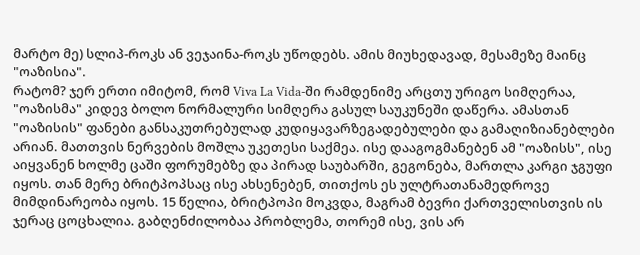მარტო მე) სლიპ-როკს ან ვეჯაინა-როკს უწოდებს. ამის მიუხედავად, მესამეზე მაინც "ოაზისია".
რატომ? ჯერ ერთი იმიტომ, რომ Viva La Vida-ში რამდენიმე არცთუ ურიგო სიმღერაა, "ოაზისმა" კიდევ ბოლო ნორმალური სიმღერა გასულ საუკუნეში დაწერა. ამასთან "ოაზისის" ფანები განსაკუთრებულად კუდიყავარზეგადებულები და გამაღიზიანებლები არიან. მათთვის ნერვების მოშლა უკეთესი საქმეა. ისე დააგოგმანებენ ამ "ოაზისს", ისე აიყვანენ ხოლმე ცაში ფორუმებზე და პირად საუბარში, გეგონება, მართლა კარგი ჯგუფი იყოს. თან მერე ბრიტპოპსაც ისე ახსენებენ, თითქოს ეს ულტრათანამედროვე მიმდინარეობა იყოს. 15 წელია, ბრიტპოპი მოკვდა, მაგრამ ბევრი ქართველისთვის ის ჯერაც ცოცხალია. გაბღენძილობაა პრობლემა, თორემ ისე, ვის არ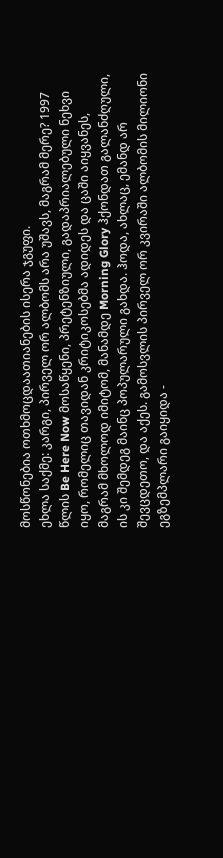მოსწონებია ოთხმოცდაათიანების ისერა ჯგუფი.
ეხლა საქმე: კარგი, პირველ ორ ალბომს არა უშავს, მაგრამ მერე? 1997 წლის Be Here Now მოსაწყენი, პრეტენზიული, გადაპრიალებული ნეხვი იყო, რომელიც თავიდან კრიტიკოსებმა ადიდეს და ცაში აიყვანეს, მაგრამ მხოლოდ იმიტომ, მანამდე Morning Glory ჰქონდათ გალანძღული, ის კი შემდეგ მაინც პოპულარული გახდა. ჰოდა, ახლაც, ემანდ არ შევცდეთო, და აქეს. გამოსვლის პირველ ორ კვირაში ალბომის მილიონი ეგზემპლარი გაიყიდა -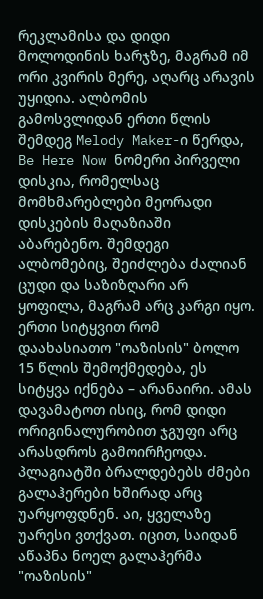რეკლამისა და დიდი მოლოდინის ხარჯზე, მაგრამ იმ ორი კვირის მერე, აღარც არავის უყიდია. ალბომის გამოსვლიდან ერთი წლის შემდეგ Melody Maker-ი წერდა, Be Here Now ნომერი პირველი დისკია, რომელსაც მომხმარებლები მეორადი დისკების მაღაზიაში აბარებენო. შემდეგი ალბომებიც, შეიძლება ძალიან ცუდი და საზიზღარი არ ყოფილა, მაგრამ არც კარგი იყო. ერთი სიტყვით რომ დაახასიათო "ოაზისის" ბოლო 15 წლის შემოქმედება, ეს სიტყვა იქნება – არანაირი. ამას დავამატოთ ისიც, რომ დიდი ორიგინალურობით ჯგუფი არც არასდროს გამოირჩეოდა. პლაგიატში ბრალდებებს ძმები გალაჰერები ხშირად არც უარყოფდნენ. აი, ყველაზე უარესი ვთქვათ. იცით, საიდან აწაპნა ნოელ გალაჰერმა "ოაზისის"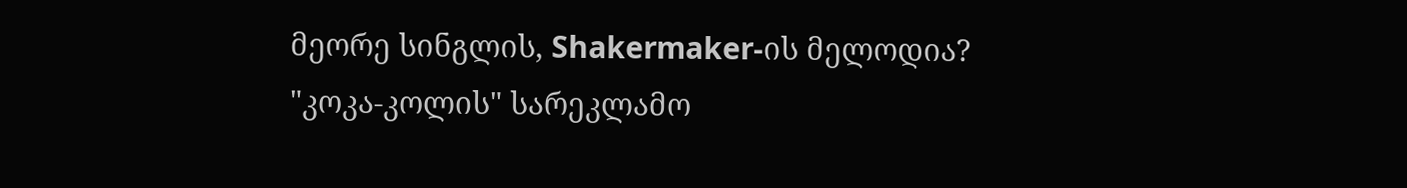მეორე სინგლის, Shakermaker-ის მელოდია? "კოკა-კოლის" სარეკლამო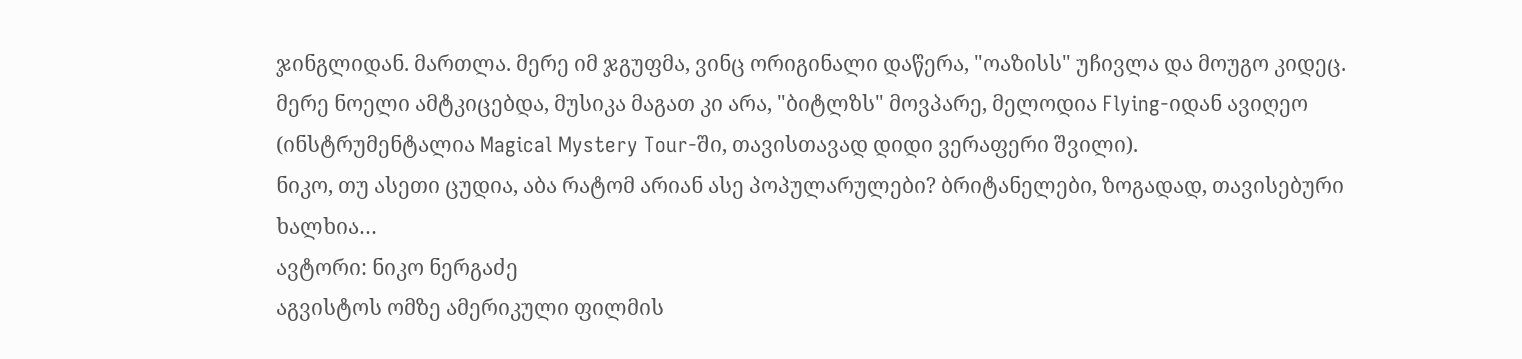ჯინგლიდან. მართლა. მერე იმ ჯგუფმა, ვინც ორიგინალი დაწერა, "ოაზისს" უჩივლა და მოუგო კიდეც. მერე ნოელი ამტკიცებდა, მუსიკა მაგათ კი არა, "ბიტლზს" მოვპარე, მელოდია Flying-იდან ავიღეო (ინსტრუმენტალია Magical Mystery Tour-ში, თავისთავად დიდი ვერაფერი შვილი).
ნიკო, თუ ასეთი ცუდია, აბა რატომ არიან ასე პოპულარულები? ბრიტანელები, ზოგადად, თავისებური ხალხია…
ავტორი: ნიკო ნერგაძე
აგვისტოს ომზე ამერიკული ფილმის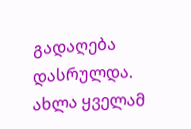გადაღება დასრულდა. ახლა ყველამ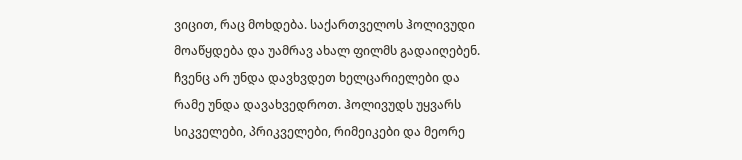ვიცით, რაც მოხდება. საქართველოს ჰოლივუდი მოაწყდება და უამრავ ახალ ფილმს გადაიღებენ. ჩვენც არ უნდა დავხვდეთ ხელცარიელები და რამე უნდა დავახვედროთ. ჰოლივუდს უყვარს სიკველები, პრიკველები, რიმეიკები და მეორე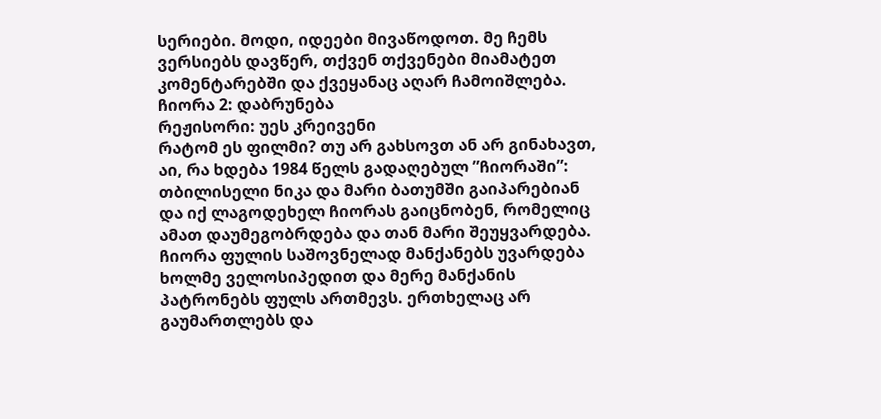სერიები. მოდი, იდეები მივაწოდოთ. მე ჩემს ვერსიებს დავწერ, თქვენ თქვენები მიამატეთ კომენტარებში და ქვეყანაც აღარ ჩამოიშლება.
ჩიორა 2: დაბრუნება
რეჟისორი: უეს კრეივენი
რატომ ეს ფილმი? თუ არ გახსოვთ ან არ გინახავთ, აი, რა ხდება 1984 წელს გადაღებულ ”ჩიორაში”: თბილისელი ნიკა და მარი ბათუმში გაიპარებიან და იქ ლაგოდეხელ ჩიორას გაიცნობენ, რომელიც ამათ დაუმეგობრდება და თან მარი შეუყვარდება. ჩიორა ფულის საშოვნელად მანქანებს უვარდება ხოლმე ველოსიპედით და მერე მანქანის პატრონებს ფულს ართმევს. ერთხელაც არ გაუმართლებს და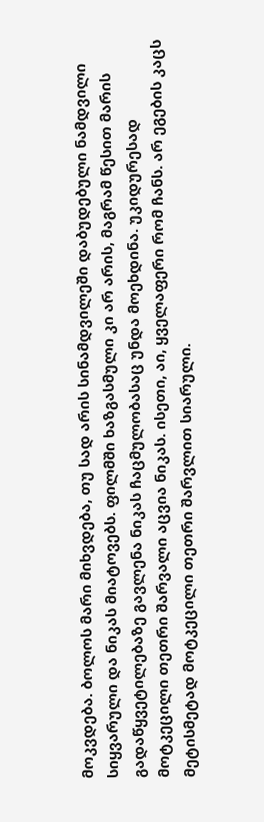მოკვდება. ბოლოს მარი მიხვდება, თუ სად არის სინამდვილეში დაბუდებული ნამდვილი სიყვარული და ნიკას მიატოვებს. ფილმში ხაზგასმული კი არ არის, მაგრამ წესით მარის გადაწყვეტილებაზე გავლენა ნიკას ჩაცმულობასაც უნდა მოეხდინა. უკიდურესად მოტკეცილი თეთრი შარვალი აცვია ნიკას. ისეთი, აი, ყველაფერი რომ ჩანს. არ ეგების კაცს მეტისმეტად მოტკეცილი თეთრი შარვლით სიარული.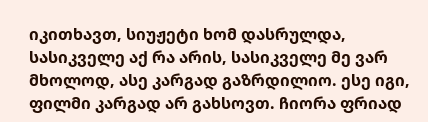იკითხავთ, სიუჟეტი ხომ დასრულდა, სასიკველე აქ რა არის, სასიკველე მე ვარ მხოლოდ, ასე კარგად გაზრდილიო. ესე იგი, ფილმი კარგად არ გახსოვთ. ჩიორა ფრიად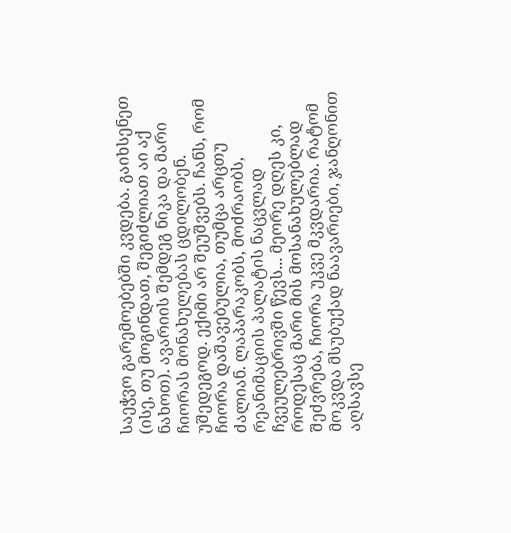საეჭვო გარემოებებში კვდება. გაიხსენეთ (ისე, თუ მოგინდათ, შეგიძლიათ აი აქ ნახოთ). ავარიის შემდეგ ნიკა და მარი ჩიორას მონახულებას ცდილობენ. უშედეგოდ. ექიმი არ შეუშვებს. ჩანს, რომ ჩიორა დაშავებულია, თუმცა არცთუ ძალიან. ლაპარაკობს, მოძრაობს, რეანიმაციის პალატის ნაცვლად ჩვეულებრივში წევს... მეორე დღეს კი, როდესაც მარი მის მოსანახულებლად შეძვრება, ჩიორა უკვე მკვდარია. რატომ მოკვდა მსუბუქად ნაავარიები, ჯანღონით აღსავსე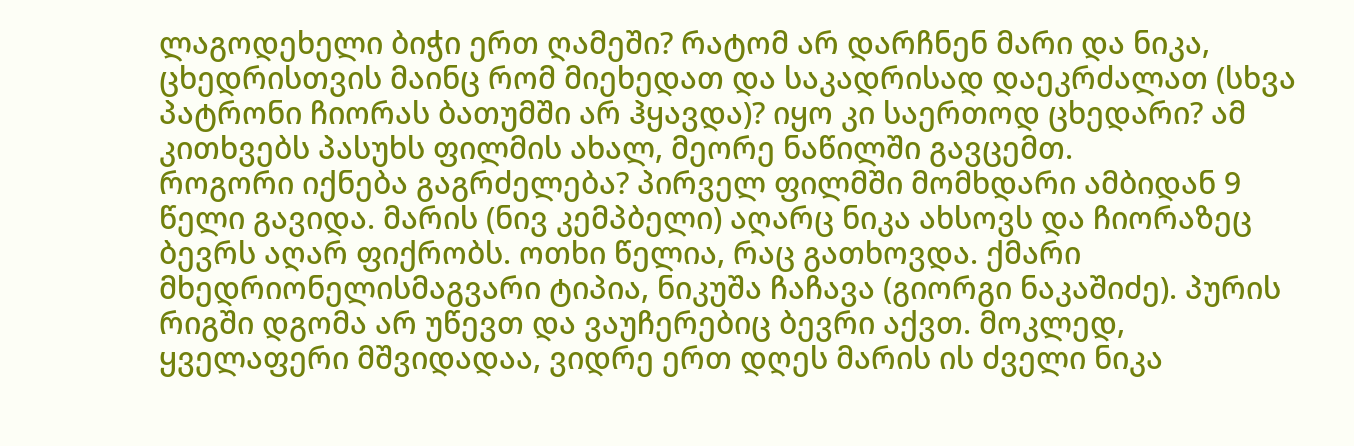ლაგოდეხელი ბიჭი ერთ ღამეში? რატომ არ დარჩნენ მარი და ნიკა, ცხედრისთვის მაინც რომ მიეხედათ და საკადრისად დაეკრძალათ (სხვა პატრონი ჩიორას ბათუმში არ ჰყავდა)? იყო კი საერთოდ ცხედარი? ამ კითხვებს პასუხს ფილმის ახალ, მეორე ნაწილში გავცემთ.
როგორი იქნება გაგრძელება? პირველ ფილმში მომხდარი ამბიდან 9 წელი გავიდა. მარის (ნივ კემპბელი) აღარც ნიკა ახსოვს და ჩიორაზეც ბევრს აღარ ფიქრობს. ოთხი წელია, რაც გათხოვდა. ქმარი მხედრიონელისმაგვარი ტიპია, ნიკუშა ჩაჩავა (გიორგი ნაკაშიძე). პურის რიგში დგომა არ უწევთ და ვაუჩერებიც ბევრი აქვთ. მოკლედ, ყველაფერი მშვიდადაა, ვიდრე ერთ დღეს მარის ის ძველი ნიკა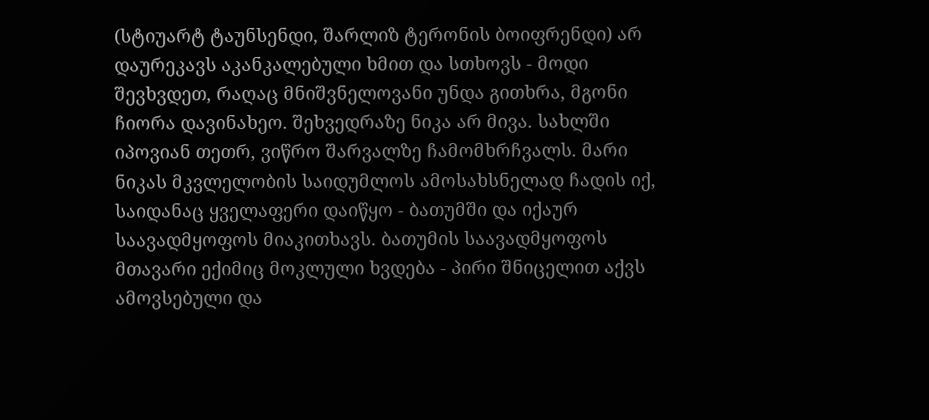(სტიუარტ ტაუნსენდი, შარლიზ ტერონის ბოიფრენდი) არ დაურეკავს აკანკალებული ხმით და სთხოვს - მოდი შევხვდეთ, რაღაც მნიშვნელოვანი უნდა გითხრა, მგონი ჩიორა დავინახეო. შეხვედრაზე ნიკა არ მივა. სახლში იპოვიან თეთრ, ვიწრო შარვალზე ჩამომხრჩვალს. მარი ნიკას მკვლელობის საიდუმლოს ამოსახსნელად ჩადის იქ, საიდანაც ყველაფერი დაიწყო - ბათუმში და იქაურ საავადმყოფოს მიაკითხავს. ბათუმის საავადმყოფოს მთავარი ექიმიც მოკლული ხვდება - პირი შნიცელით აქვს ამოვსებული და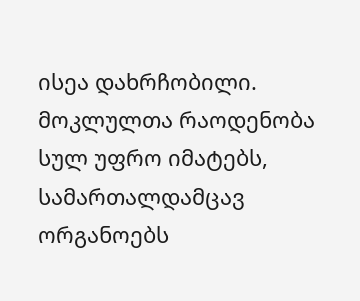ისეა დახრჩობილი. მოკლულთა რაოდენობა სულ უფრო იმატებს, სამართალდამცავ ორგანოებს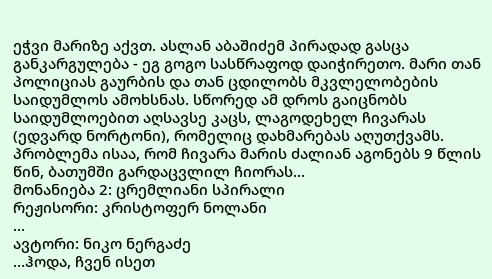ეჭვი მარიზე აქვთ. ასლან აბაშიძემ პირადად გასცა განკარგულება - ეგ გოგო სასწრაფოდ დაიჭირეთო. მარი თან პოლიციას გაურბის და თან ცდილობს მკვლელობების საიდუმლოს ამოხსნას. სწორედ ამ დროს გაიცნობს საიდუმლოებით აღსავსე კაცს, ლაგოდეხელ ჩივარას (ედვარდ ნორტონი), რომელიც დახმარებას აღუთქვამს. პრობლემა ისაა, რომ ჩივარა მარის ძალიან აგონებს 9 წლის წინ, ბათუმში გარდაცვლილ ჩიორას...
მონანიება 2: ცრემლიანი სპირალი
რეჟისორი: კრისტოფერ ნოლანი
…
ავტორი: ნიკო ნერგაძე
…ჰოდა, ჩვენ ისეთ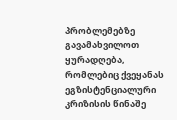პრობლემებზე გავამახვილოთ ყურადღება, რომლებიც ქვეყანას ეგზისტენციალური კრიზისის წინაშე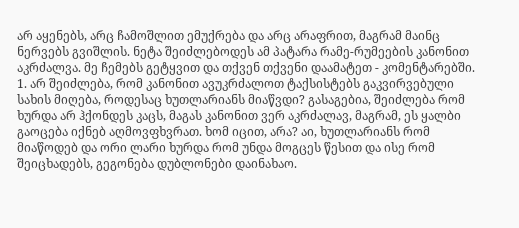არ აყენებს, არც ჩამოშლით ემუქრება და არც არაფრით, მაგრამ მაინც ნერვებს გვიშლის. ნეტა შეიძლებოდეს ამ პატარა რამე-რუმეების კანონით აკრძალვა. მე ჩემებს გეტყვით და თქვენ თქვენი დაამატეთ - კომენტარებში.
1. არ შეიძლება, რომ კანონით ავუკრძალოთ ტაქსისტებს გაკვირვებული სახის მიღება, როდესაც ხუთლარიანს მიაწვდი? გასაგებია, შეიძლება რომ ხურდა არ ჰქონდეს კაცს, მაგას კანონით ვერ აკრძალავ, მაგრამ, ეს ყალბი გაოცება იქნებ აღმოვფხვრათ. ხომ იცით, არა? აი, ხუთლარიანს რომ მიაწოდებ და ორი ლარი ხურდა რომ უნდა მოგცეს წესით და ისე რომ შეიცხადებს, გეგონება დუბლონები დაინახაო.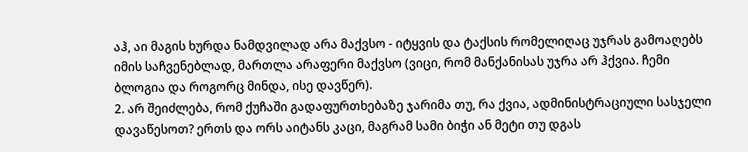აჰ, აი მაგის ხურდა ნამდვილად არა მაქვსო - იტყვის და ტაქსის რომელიღაც უჯრას გამოაღებს იმის საჩვენებლად, მართლა არაფერი მაქვსო (ვიცი, რომ მანქანისას უჯრა არ ჰქვია. ჩემი ბლოგია და როგორც მინდა, ისე დავწერ).
2. არ შეიძლება, რომ ქუჩაში გადაფურთხებაზე ჯარიმა თუ, რა ქვია, ადმინისტრაციული სასჯელი დავაწესოთ? ერთს და ორს აიტანს კაცი, მაგრამ სამი ბიჭი ან მეტი თუ დგას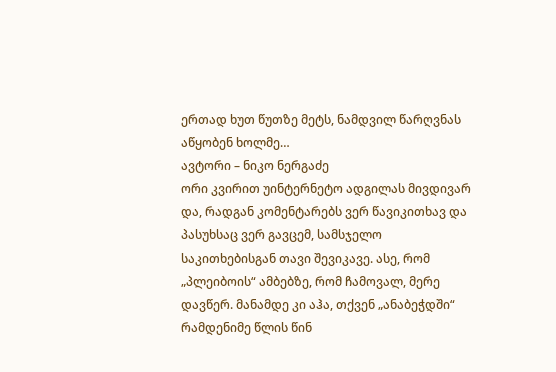ერთად ხუთ წუთზე მეტს, ნამდვილ წარღვნას აწყობენ ხოლმე…
ავტორი – ნიკო ნერგაძე
ორი კვირით უინტერნეტო ადგილას მივდივარ და, რადგან კომენტარებს ვერ წავიკითხავ და პასუხსაც ვერ გავცემ, სამსჯელო საკითხებისგან თავი შევიკავე. ასე, რომ „პლეიბოის“ ამბებზე, რომ ჩამოვალ, მერე დავწერ. მანამდე კი აჰა, თქვენ „ანაბეჭდში“ რამდენიმე წლის წინ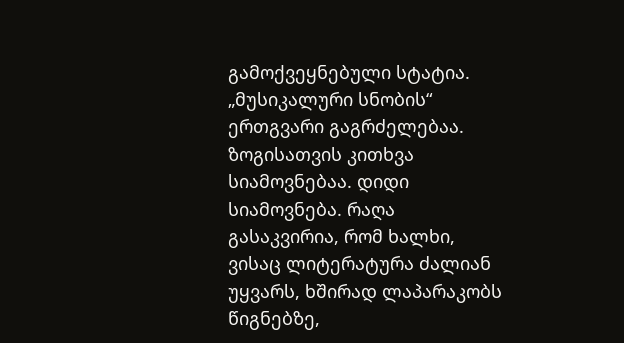გამოქვეყნებული სტატია. „მუსიკალური სნობის“ ერთგვარი გაგრძელებაა.
ზოგისათვის კითხვა სიამოვნებაა. დიდი სიამოვნება. რაღა გასაკვირია, რომ ხალხი, ვისაც ლიტერატურა ძალიან უყვარს, ხშირად ლაპარაკობს წიგნებზე,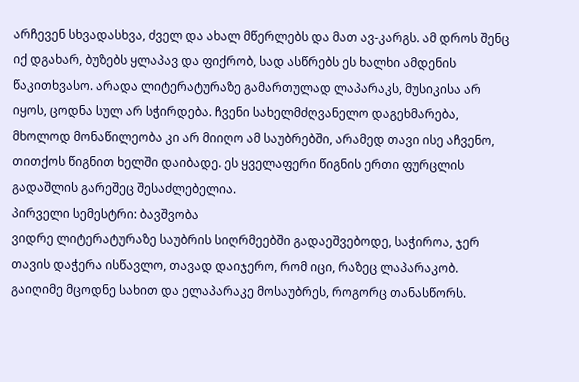არჩევენ სხვადასხვა, ძველ და ახალ მწერლებს და მათ ავ-კარგს. ამ დროს შენც იქ დგახარ, ბუზებს ყლაპავ და ფიქრობ, სად ასწრებს ეს ხალხი ამდენის წაკითხვასო. არადა ლიტერატურაზე გამართულად ლაპარაკს, მუსიკისა არ იყოს, ცოდნა სულ არ სჭირდება. ჩვენი სახელმძღვანელო დაგეხმარება, მხოლოდ მონაწილეობა კი არ მიიღო ამ საუბრებში, არამედ თავი ისე აჩვენო, თითქოს წიგნით ხელში დაიბადე. ეს ყველაფერი წიგნის ერთი ფურცლის გადაშლის გარეშეც შესაძლებელია.
პირველი სემესტრი: ბავშვობა
ვიდრე ლიტერატურაზე საუბრის სიღრმეებში გადაეშვებოდე, საჭიროა, ჯერ თავის დაჭერა ისწავლო, თავად დაიჯერო, რომ იცი, რაზეც ლაპარაკობ. გაიღიმე მცოდნე სახით და ელაპარაკე მოსაუბრეს, როგორც თანასწორს.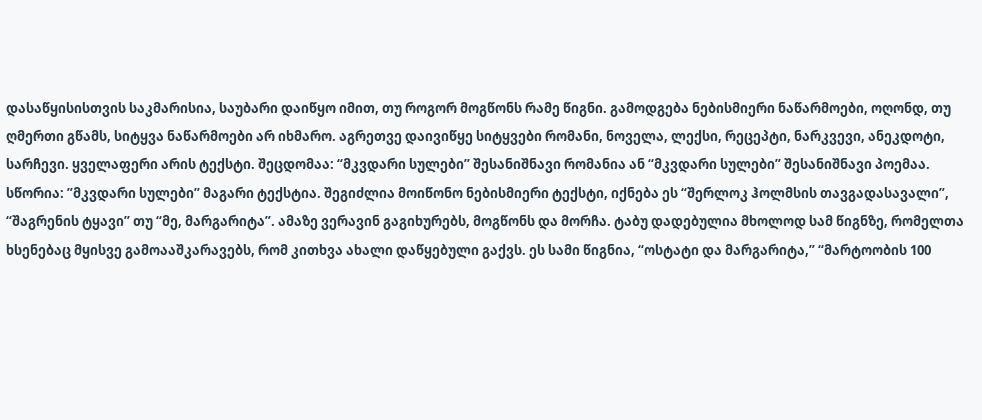დასაწყისისთვის საკმარისია, საუბარი დაიწყო იმით, თუ როგორ მოგწონს რამე წიგნი. გამოდგება ნებისმიერი ნაწარმოები, ოღონდ, თუ ღმერთი გწამს, სიტყვა ნაწარმოები არ იხმარო. აგრეთვე დაივიწყე სიტყვები რომანი, ნოველა, ლექსი, რეცეპტი, ნარკვევი, ანეკდოტი, სარჩევი. ყველაფერი არის ტექსტი. შეცდომაა: “მკვდარი სულები” შესანიშნავი რომანია ან “მკვდარი სულები” შესანიშნავი პოემაა. სწორია: ”მკვდარი სულები” მაგარი ტექსტია. შეგიძლია მოიწონო ნებისმიერი ტექსტი, იქნება ეს “შერლოკ ჰოლმსის თავგადასავალი”, “შაგრენის ტყავი” თუ “მე, მარგარიტა”. ამაზე ვერავინ გაგიხურებს, მოგწონს და მორჩა. ტაბუ დადებულია მხოლოდ სამ წიგნზე, რომელთა ხსენებაც მყისვე გამოააშკარავებს, რომ კითხვა ახალი დაწყებული გაქვს. ეს სამი წიგნია, “ოსტატი და მარგარიტა,” “მარტოობის 100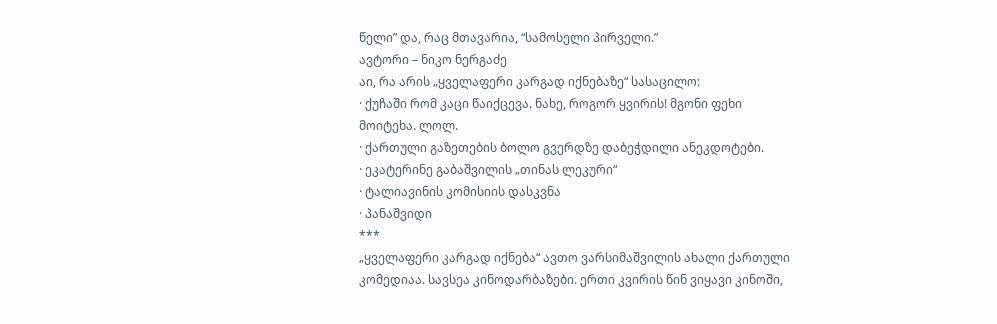წელი” და, რაც მთავარია, “სამოსელი პირველი.”
ავტორი – ნიკო ნერგაძე
აი, რა არის „ყველაფერი კარგად იქნებაზე“ სასაცილო:
· ქუჩაში რომ კაცი წაიქცევა. ნახე, როგორ ყვირის! მგონი ფეხი მოიტეხა. ლოლ.
· ქართული გაზეთების ბოლო გვერდზე დაბეჭდილი ანეკდოტები.
· ეკატერინე გაბაშვილის „თინას ლეკური“
· ტალიავინის კომისიის დასკვნა
· პანაშვიდი
***
„ყველაფერი კარგად იქნება“ ავთო ვარსიმაშვილის ახალი ქართული კომედიაა. სავსეა კინოდარბაზები. ერთი კვირის წინ ვიყავი კინოში,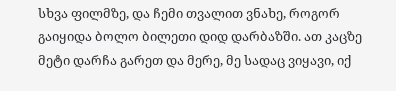სხვა ფილმზე, და ჩემი თვალით ვნახე, როგორ გაიყიდა ბოლო ბილეთი დიდ დარბაზში. ათ კაცზე მეტი დარჩა გარეთ და მერე, მე სადაც ვიყავი, იქ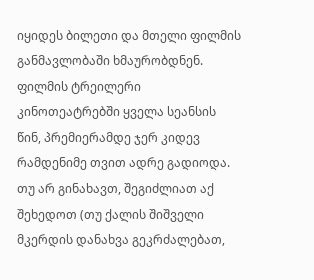იყიდეს ბილეთი და მთელი ფილმის განმავლობაში ხმაურობდნენ.
ფილმის ტრეილერი კინოთეატრებში ყველა სეანსის წინ, პრემიერამდე ჯერ კიდევ რამდენიმე თვით ადრე გადიოდა. თუ არ გინახავთ, შეგიძლიათ აქ შეხედოთ (თუ ქალის შიშველი მკერდის დანახვა გეკრძალებათ,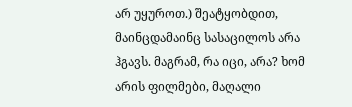არ უყუროთ.) შეატყობდით, მაინცდამაინც სასაცილოს არა ჰგავს. მაგრამ, რა იცი, არა? ხომ არის ფილმები, მაღალი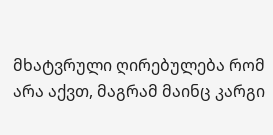მხატვრული ღირებულება რომ არა აქვთ, მაგრამ მაინც კარგი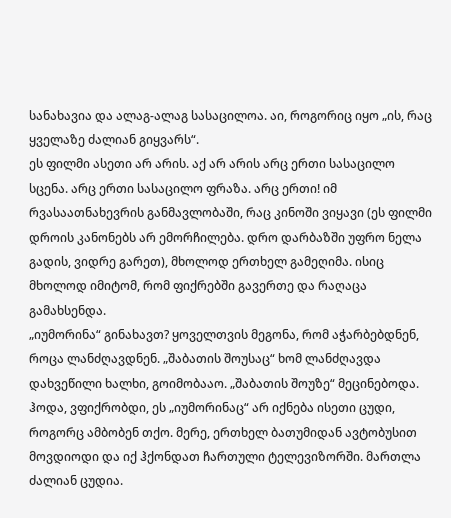სანახავია და ალაგ-ალაგ სასაცილოა. აი, როგორიც იყო „ის, რაც ყველაზე ძალიან გიყვარს“.
ეს ფილმი ასეთი არ არის. აქ არ არის არც ერთი სასაცილო სცენა. არც ერთი სასაცილო ფრაზა. არც ერთი! იმ რვასაათნახევრის განმავლობაში, რაც კინოში ვიყავი (ეს ფილმი დროის კანონებს არ ემორჩილება. დრო დარბაზში უფრო ნელა გადის, ვიდრე გარეთ), მხოლოდ ერთხელ გამეღიმა. ისიც მხოლოდ იმიტომ, რომ ფიქრებში გავერთე და რაღაცა გამახსენდა.
„იუმორინა“ გინახავთ? ყოველთვის მეგონა, რომ აჭარბებდნენ, როცა ლანძღავდნენ. „შაბათის შოუსაც“ ხომ ლანძღავდა დახვეწილი ხალხი, გოიმობააო. „შაბათის შოუზე“ მეცინებოდა. ჰოდა, ვფიქრობდი, ეს „იუმორინაც“ არ იქნება ისეთი ცუდი, როგორც ამბობენ თქო. მერე, ერთხელ ბათუმიდან ავტობუსით მოვდიოდი და იქ ჰქონდათ ჩართული ტელევიზორში. მართლა ძალიან ცუდია.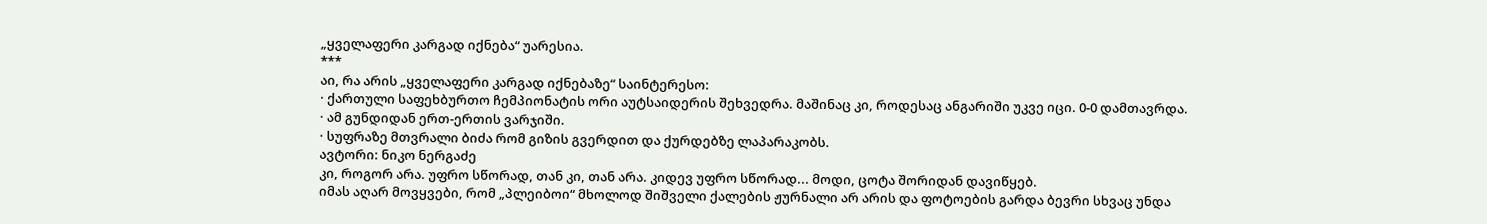„ყველაფერი კარგად იქნება“ უარესია.
***
აი, რა არის „ყველაფერი კარგად იქნებაზე“ საინტერესო:
· ქართული საფეხბურთო ჩემპიონატის ორი აუტსაიდერის შეხვედრა. მაშინაც კი, როდესაც ანგარიში უკვე იცი. 0-0 დამთავრდა.
· ამ გუნდიდან ერთ-ერთის ვარჯიში.
· სუფრაზე მთვრალი ბიძა რომ გიზის გვერდით და ქურდებზე ლაპარაკობს.
ავტორი: ნიკო ნერგაძე
კი, როგორ არა. უფრო სწორად, თან კი, თან არა. კიდევ უფრო სწორად... მოდი, ცოტა შორიდან დავიწყებ.
იმას აღარ მოვყვები, რომ „პლეიბოი“ მხოლოდ შიშველი ქალების ჟურნალი არ არის და ფოტოების გარდა ბევრი სხვაც უნდა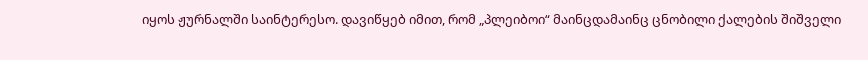იყოს ჟურნალში საინტერესო. დავიწყებ იმით, რომ „პლეიბოი“ მაინცდამაინც ცნობილი ქალების შიშველი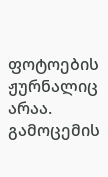ფოტოების ჟურნალიც არაა. გამოცემის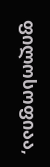ფილოსოფიაა,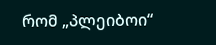რომ „პლეიბოი“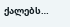ქალებს…